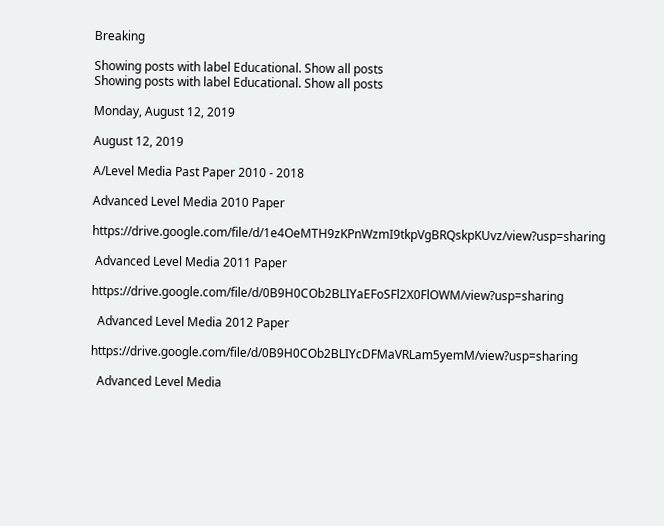Breaking

Showing posts with label Educational. Show all posts
Showing posts with label Educational. Show all posts

Monday, August 12, 2019

August 12, 2019

A/Level Media Past Paper 2010 - 2018

Advanced Level Media 2010 Paper

https://drive.google.com/file/d/1e4OeMTH9zKPnWzmI9tkpVgBRQskpKUvz/view?usp=sharing

 Advanced Level Media 2011 Paper

https://drive.google.com/file/d/0B9H0COb2BLIYaEFoSFl2X0FlOWM/view?usp=sharing

  Advanced Level Media 2012 Paper

https://drive.google.com/file/d/0B9H0COb2BLIYcDFMaVRLam5yemM/view?usp=sharing

  Advanced Level Media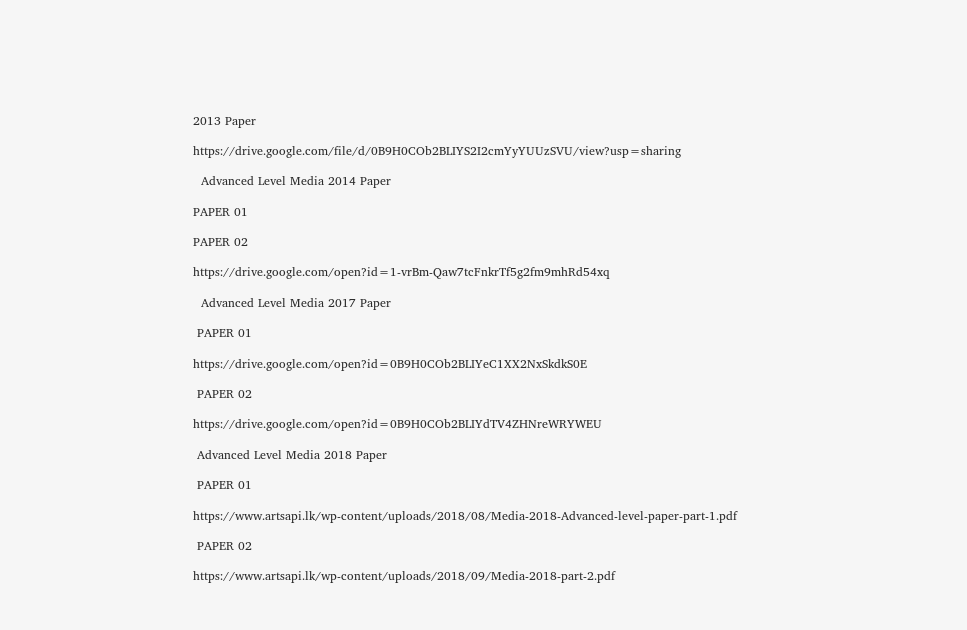2013 Paper

https://drive.google.com/file/d/0B9H0COb2BLIYS2I2cmYyYUUzSVU/view?usp=sharing

  Advanced Level Media 2014 Paper

PAPER 01

PAPER 02

https://drive.google.com/open?id=1-vrBm-Qaw7tcFnkrTf5g2fm9mhRd54xq

  Advanced Level Media 2017 Paper

 PAPER 01

https://drive.google.com/open?id=0B9H0COb2BLIYeC1XX2NxSkdkS0E

 PAPER 02

https://drive.google.com/open?id=0B9H0COb2BLIYdTV4ZHNreWRYWEU

 Advanced Level Media 2018 Paper

 PAPER 01

https://www.artsapi.lk/wp-content/uploads/2018/08/Media-2018-Advanced-level-paper-part-1.pdf

 PAPER 02

https://www.artsapi.lk/wp-content/uploads/2018/09/Media-2018-part-2.pdf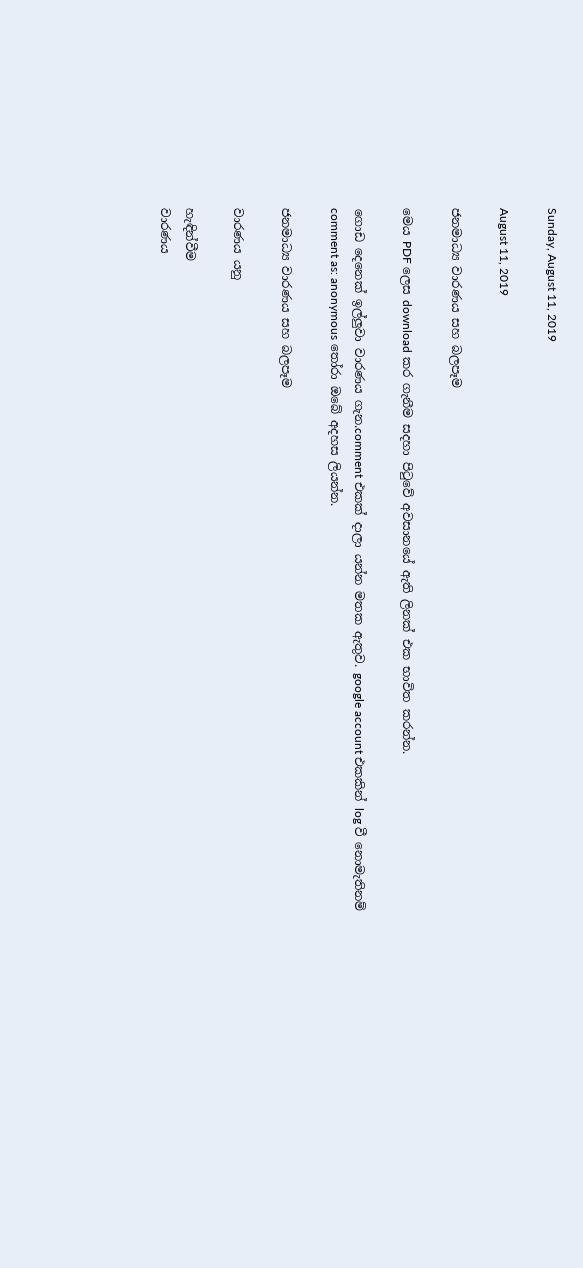Sunday, August 11, 2019

August 11, 2019

ජනමාධ්‍ය වාරණය සහ බලපෑම

මෙය PDF ලෙස download කර ගැනීම සදහා පිටුවේ අවසානයේ ඇති ලිනක් එක භාවිත කරන්න.

ගොඩ දෙනෙක් ඉල්ලුවා වාරණය ගැන.comment එකක් දාලා යන්න මතක ඇතුව. google account එකකින් log වී නොමැතිනම් comment as: anonymous තෝරා ඔබේ අදහස ලියන්න.

ජනමාධ්‍ය වාරණය සහ බලපෑම

වාරණය යනු

හැඳින්වීම
වාරණය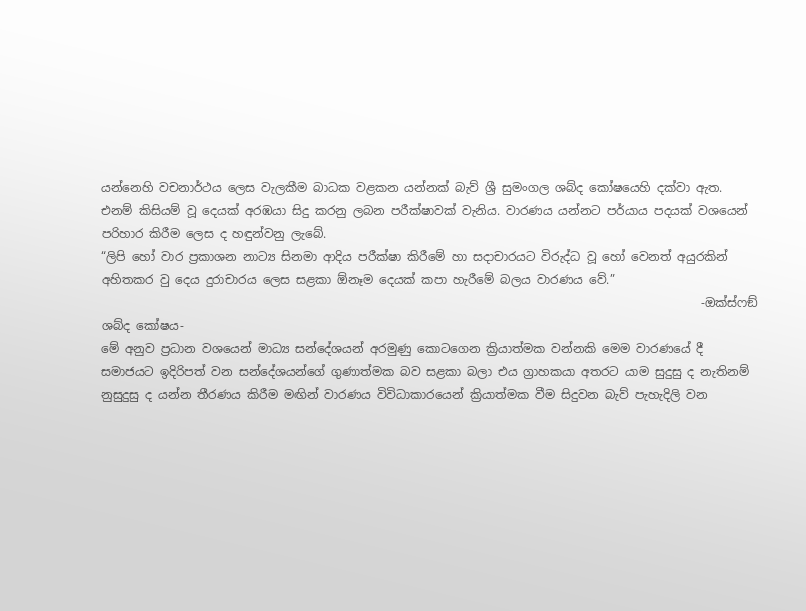යන්නෙහි වචනාර්ථය ලෙස වැලකීම බාධක වළකන යන්නක් බැව් ශ්‍රී සුමංගල ශබ්ද කෝෂයෙහි දක්වා ඇත. එනම් කිසියම් වූ දෙයක් අරඹයා සිදු කරනු ලබන පරීක්ෂාවක් වැනිය. වාරණය යන්නට පර්යාය පදයක් වශයෙන් පරිහාර කිරීම ලෙස ද හඳුන්වනු ලැබේ.
“ලිපි හෝ වාර ප්‍රකාශන නාට්‍ය සිනමා ආදිය පරීක්ෂා කිරීමේ හා සදාචාරයට විරුද්ධ වූ හෝ වෙනත් අයුරකින් අහිතකර වු දෙය දුරාචාරය ලෙස සළකා ඕනෑම දෙයක් කපා හැරීමේ බලය වාරණය වේ.”
                                                                                                    -ඔක්ස්ෆඞ් ශබ්ද කෝෂය-
මේ අනුව ප්‍රධාන වශයෙන් මාධ්‍ය සන්දේශයන් අරමුණු කොටගෙන ක්‍රියාත්මක වන්නකි මෙම වාරණයේ දී සමාජයට ඉදිරිපත් වන සන්දේශයන්ගේ ගුණාත්මක බව සළකා බලා එය ග්‍රාහකයා අතරට යාම සුදුසු ද නැතිනම් නුසුදුසු ද යන්න තීරණය කිරීම මඟින් වාරණය විවිධාකාරයෙන් ක්‍රියාත්මක වීම සිදුවන බැව් පැහැදිලි වන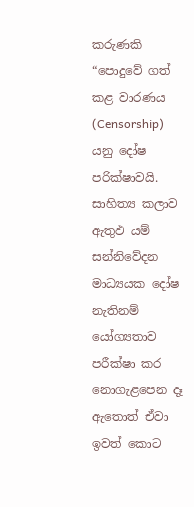කරුණකි
“පොදුවේ ගත් කළ වාරණය (Censorship) යනු දෝෂ පරික්ෂාවයි. සාහිත්‍ය කලාව ඇතුඵ යම් සන්නිවේදන මාධ්‍යයක දෝෂ නැතිනම් යෝග්‍යතාව පරීක්ෂා කර නොගැළපෙන දෑ ඇතොත් ඒවා ඉවත් කොට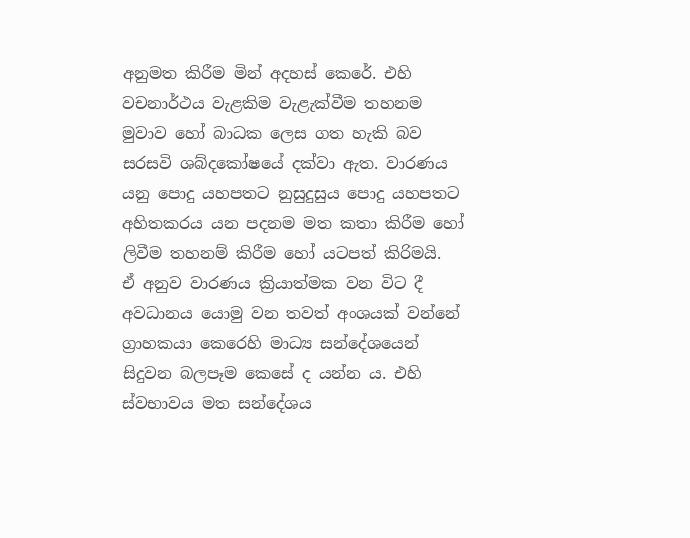අනුමත කිරීම මින් අදහස් කෙරේ. එහි වචනාර්ථය වැළකිම වැළැක්වීම තහනම මුවාව හෝ බාධක ලෙස ගත හැකි බව සරසවි ශබ්දකෝෂයේ දක්වා ඇත. වාරණය යනු පොදු යහපතට නුසුදුසුය පොදු යහපතට අහිතකරය යන පදනම මත කතා කිරීම හෝ ලිවීම තහනම් කිරීම හෝ යටපත් කිරිමයි.
ඒ අනුව වාරණය ක්‍රියාත්මක වන විට දී අවධානය යොමු වන තවත් අංශයක් වන්නේ ග්‍රාහකයා කෙරෙහි මාධ්‍ය සන්දේශයෙන් සිදුවන බලපෑම කෙසේ ද යන්න ය. එහි ස්වභාවය මත සන්දේශය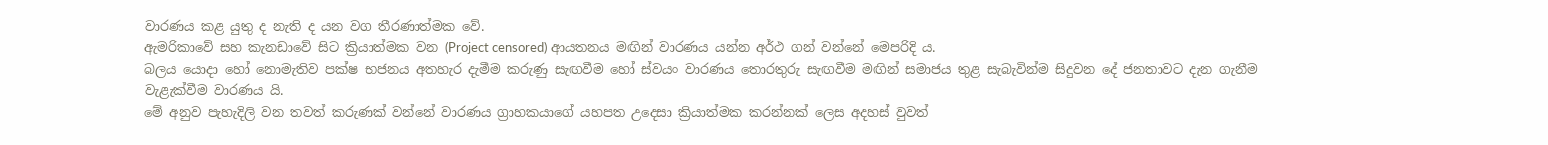වාරණය කළ යුතු ද නැති ද යන වග තීරණාත්මක වේ.
ඇමරිකාවේ සහ කැනඩාවේ සිට ක්‍රියාත්මක වන (Project censored) ආයතනය මඟින් වාරණය යන්න අර්ථ ගන් වන්නේ මෙපරිදි ය.
බලය යොදා හෝ නොමැතිව පක්ෂ භජනය අතහැර දැමීම කරුණු සැඟවීම හෝ ස්වයං වාරණය තොරතුරු සැඟවීම මඟින් සමාජය තුළ සැබැවින්ම සිදුවන දේ ජනතාවට දැන ගැනීම වැළැක්වීම වාරණය යි.
මේ අනුව පැහැදිලි වන තවත් කරුණක් වන්නේ වාරණය ග්‍රාහකයාගේ යහපත උදෙසා ක්‍රියාත්මක කරන්නක් ලෙස අදහස් වුවත්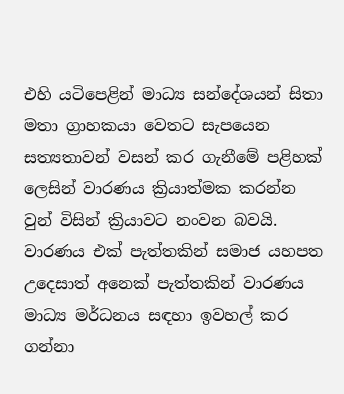එහි යටිපෙළින් මාධ්‍ය සන්දේශයන් සිතා මතා ග්‍රාහකයා වෙතට සැපයෙන සත්‍යතාවන් වසන් කර ගැනීමේ පළිහක් ලෙසින් වාරණය ක්‍රියාත්මක කරන්න වුන් විසින් ක්‍රියාවට නංවන බවයි.  වාරණය එක් පැත්තකින් සමාජ යහපත උදෙසාත් අනෙක් පැත්තකින් වාරණය මාධ්‍ය මර්ධනය සඳහා ඉවහල් කර ගන්නා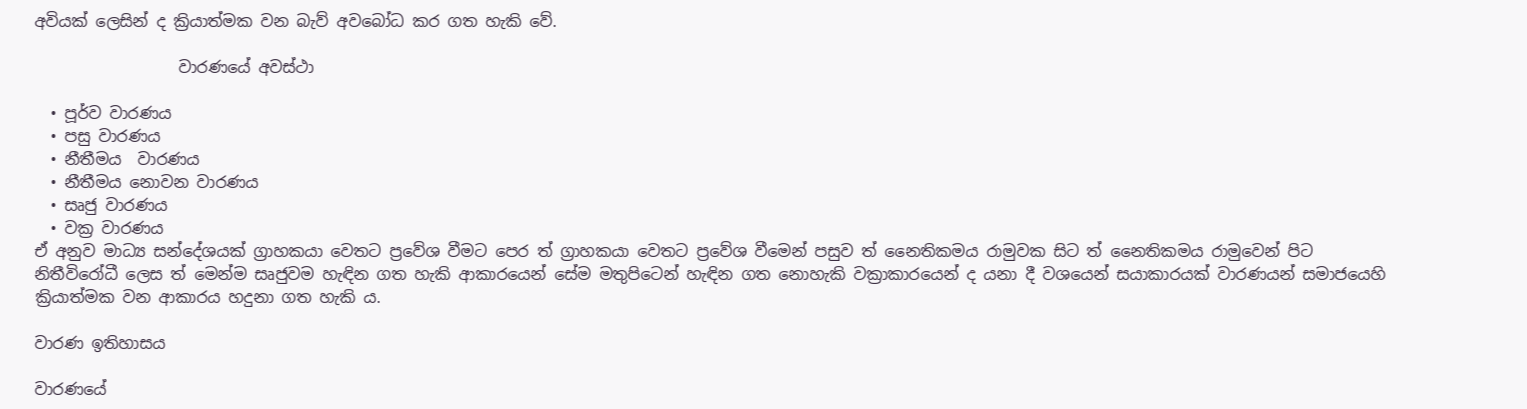අවියක් ලෙසින් ද ක්‍රියාත්මක වන බැව් අවබෝධ කර ගත හැකි වේ.

                  වාරණයේ අවස්ථා

  • පූර්ව වාරණය
  • පසු වාරණය
  • නීතීමය  වාරණය
  • නීතීමය නොවන වාරණය
  • සෘජු වාරණය
  • වක්‍ර වාරණය
ඒ අනුව මාධ්‍ය සන්දේශයක් ග්‍රාහකයා වෙතට ප්‍රවේශ වීමට පෙර ත් ග්‍රාහකයා වෙතට ප්‍රවේශ වීමෙන් පසුව ත් නෛතිකමය රාමුවක සිට ත් නෛතිකමය රාමුවෙන් පිට නිතීවිරෝධී ලෙස ත් මෙන්ම සෘජුවම හැඳින ගත හැකි ආකාරයෙන් සේම මතුපිටෙන් හැඳින ගත නොහැකි වක්‍රාකාරයෙන් ද යනා දී වශයෙන් සයාකාරයක් වාරණයන් සමාජයෙහි ක්‍රියාත්මක වන ආකාරය හදුනා ගත හැකි ය.

වාරණ ඉතිහාසය

වාරණයේ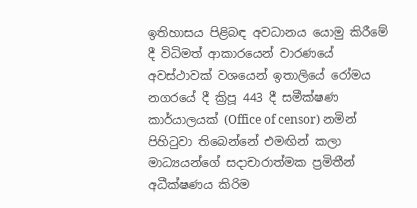ඉතිහාසය පිළිබඳ අවධානය යොමු කිරීමේ දී විධිමත් ආකාරයෙන් වාරණයේ අවස්ථාවක් වශයෙන් ඉතාලියේ රෝමය නගරයේ දී ක්‍රිපූ 443 දී සමීක්ෂණ කාර්යාලයක් (Office of censor) නමින් පිහිටුවා තිබෙන්නේ එමඟින් කලා මාධ්‍යයන්ගේ සදාචාරාත්මක ප්‍රමිතීන් අධීක්ෂණය කිරිම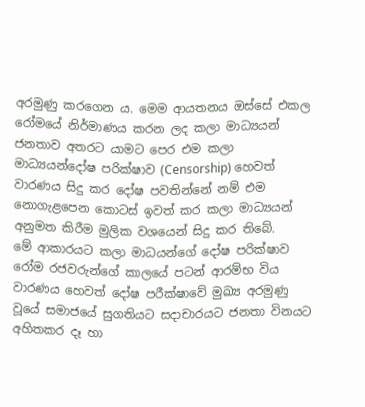අරමුණු කරගෙන ය. මෙම ආයතනය ඔස්සේ එකල රෝමයේ නිර්මාණය කරන ලද කලා මාධ්‍යයන් ජනතාව අතරට යාමට පෙර එම කලා මාධ්‍යයන්දෝෂ පරික්ෂාව (Censorship) හෙවත් වාරණය සිදු කර දෝෂ පවතින්නේ නම් එම නොගැළපෙන කොටස් ඉවත් කර කලා මාධ්‍යයන් අනුමත කිරීම මුලික වශයෙන් සිදු කර තිබේ.
මේ ආකාරයට කලා මාධයන්ගේ දෝෂ පරික්ෂාව රෝම රජවරුන්ගේ කාලයේ පටන් ආරම්භ විය වාරණය හෙවත් දෝෂ පරීක්ෂාවේ මුඛ්‍ය අරමුණු වූයේ සමාජයේ සුගතියට සදාචාරයට ජනතා විනයට අහිතකර දෑ හා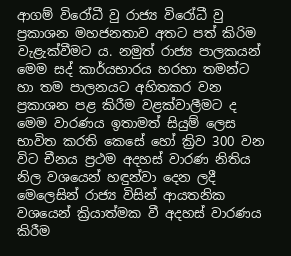ආගම් විරෝධී වු රාජ්‍ය විරෝධී වු ප්‍රකාශන මහජනතාව අතට පත් කිරිම වැළැක්වීමට ය. නමුත් රාජ්‍ය පාලකයන් මෙම සද් කාර්යභාරය හරහා තමන්ට හා තම පාලනයට අහිතකර වන ප්‍රකාශන පළ කිරීම වළක්වාලීමට ද මෙම වාරණය ඉතාමත් සියුම් ලෙස භාවිත කරති කෙසේ හෝ ක්‍රිව 300 වන විට චීනය ප්‍රථම අදහස් වාරණ නිතිය නිල වශයෙන් හඳුන්වා දෙන ලදී මෙලෙසින් රාජ්‍ය විසින් ආයතනික වශයෙන් ක්‍රියාත්මක වී අදහස් වාරණය කිරීම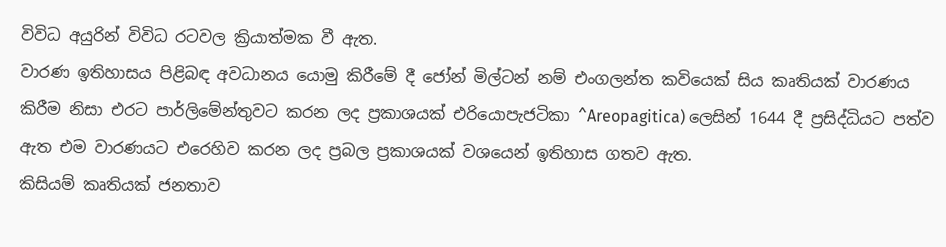විවිධ අයුරින් විවිධ රටවල ක්‍රියාත්මක වී ඇත.
වාරණ ඉතිහාසය පිළිබඳ අවධානය යොමු කිරීමේ දී ජෝන් මිල්ටන් නම් එංගලන්ත කවියෙක් සිය කෘතියක් වාරණය කිරීම නිසා එරට පාර්ලිමේන්තුවට කරන ලද ප්‍රකාශයක් එරියොපැජටිකා ^Areopagitica) ලෙසින් 1644 දී ප්‍රසිද්ධියට පත්ව ඇත එම වාරණයට එරෙහිව කරන ලද ප්‍රබල ප්‍රකාශයක් වශයෙන් ඉතිහාස ගතව ඇත.
කිසියම් කෘතියක් ජනතාව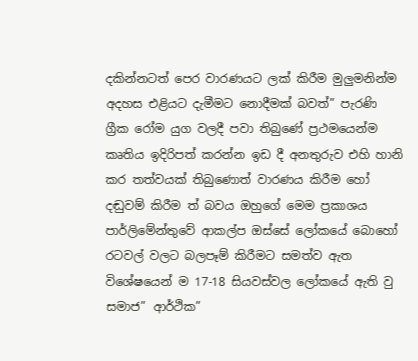දකින්නටත් පෙර වාරණයට ලක් කිරීම මුලුමනින්ම අදහස එළියට දැමීමට නොදීමක් බවත්” පැරණි ග්‍රීක රෝම යුග වලදී පවා තිබුණේ ප්‍රථමයෙන්ම කෘතිය ඉදිරිපත් කරන්න ඉඩ දී අනතුරුව එහි හානි කර තත්වයක් තිබුණොත් වාරණය කිරීම හෝ දඬුවම් කිරීම ත් බවය ඔහුගේ මෙම ප්‍රකාශය පාර්ලිමේන්තුවේ ආකල්ප ඔස්සේ ලෝකයේ බොහෝ රටවල් වලට බලපෑම් කිරීමට සමත්ව ඇත විශේෂයෙන් ම 17-18 සියවස්වල ලෝකයේ ඇති වු සමාජ” ආර්ථික”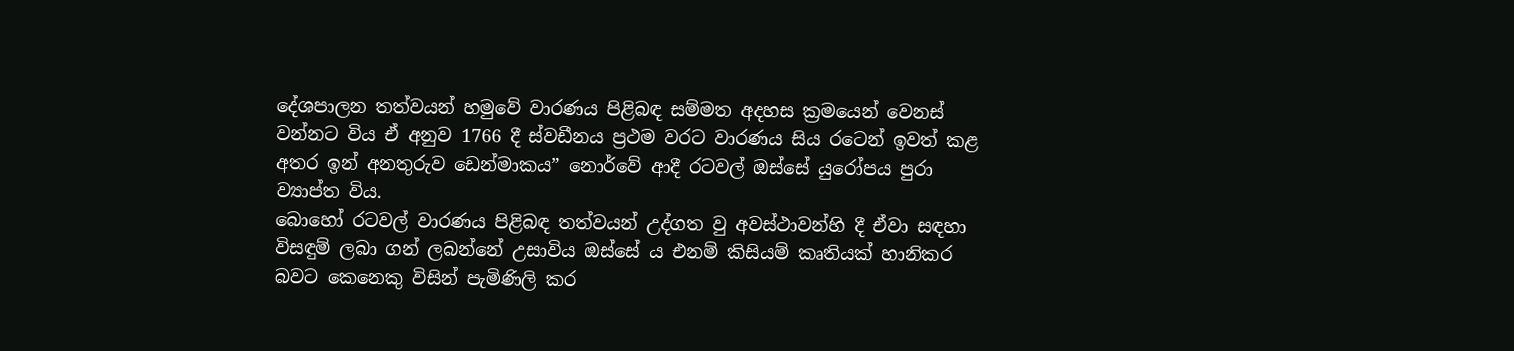දේශපාලන තත්වයන් හමුවේ වාරණය පිළිබඳ සම්මත අදහස ක්‍රමයෙන් වෙනස් වන්නට විය ඒ අනුව 1766 දී ස්වඩීනය ප්‍රථම වරට වාරණය සිය රටෙන් ඉවත් කළ අතර ඉන් අනතුරුව ඩෙන්මාකය” නොර්වේ ආදී රටවල් ඔස්සේ යුරෝපය පුරා ව්‍යාප්ත විය.
බොහෝ රටවල් වාරණය පිළිබඳ තත්වයන් උද්ගත වු අවස්ථාවන්හි දී ඒවා සඳහා විසඳුම් ලබා ගන් ලබන්නේ උසාවිය ඔස්සේ ය එනම් කිසියම් කෘතියක් හානිකර බවට කෙනෙකු විසින් පැමිණිලි කර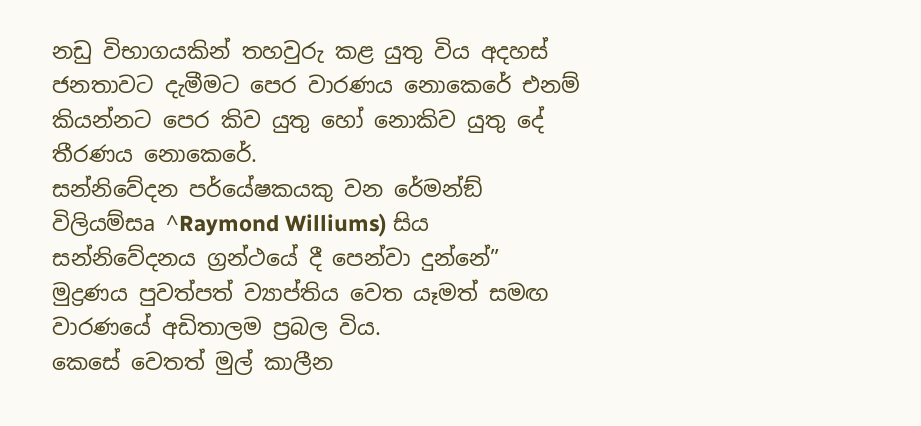නඩු විභාගයකින් තහවුරු කළ යුතු විය අදහස් ජනතාවට දැමීමට පෙර වාරණය නොකෙරේ එනම් කියන්නට පෙර කිව යුතු හෝ නොකිව යුතු දේ තීරණය නොකෙරේ.
සන්නිවේදන පර්යේෂකයකු වන රේමන්ඞ් විලියම්සa ^Raymond Williums) සිය සන්නිවේදනය ග්‍රන්ථයේ දී පෙන්වා දුන්නේ”
මුද්‍රණය පුවත්පත් ව්‍යාප්තිය වෙත යෑමත් සමඟ වාරණයේ අඩිතාලම ප්‍රබල විය.
කෙසේ වෙතත් මුල් කාලීන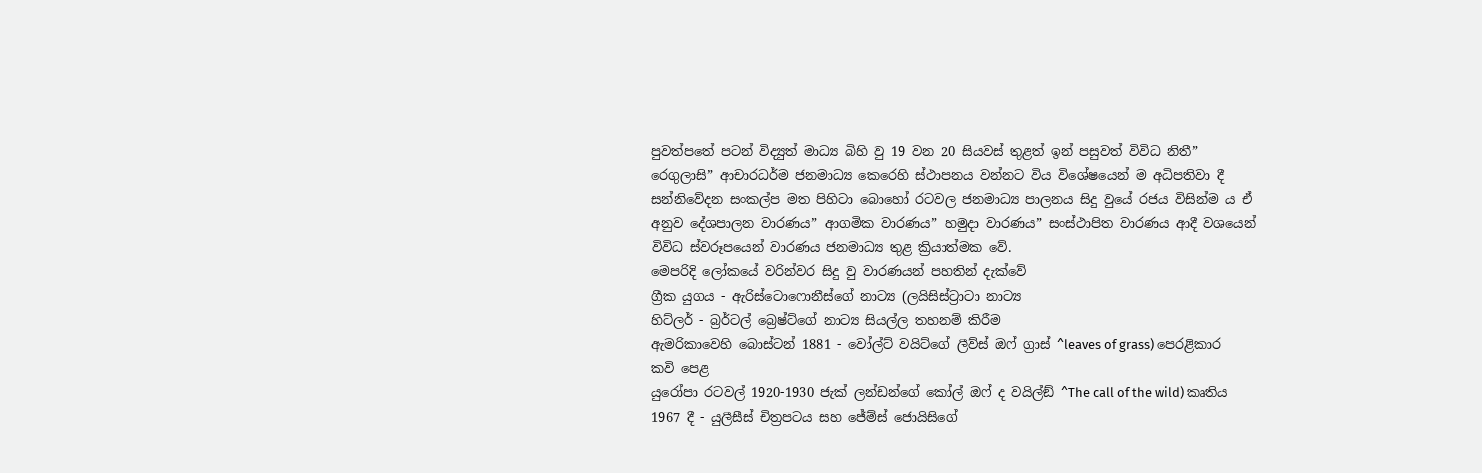පුවත්පතේ පටන් විද්‍යුත් මාධ්‍ය බිහි වු 19 වන 20 සියවස් තුළත් ඉන් පසුවත් විවිධ නිතී” රෙගුලාසි” ආචාරධර්ම ජනමාධ්‍ය කෙරෙහි ස්ථාපනය වන්නට විය විශේෂයෙන් ම අධිපතිවා දී සන්නිවේදන සංකල්ප මත පිහිටා බොහෝ රටවල ජනමාධ්‍ය පාලනය සිදු වුයේ රජය විසින්ම ය ඒ අනුව දේශපාලන වාරණය” ආගමික වාරණය” හමුදා වාරණය” සංස්ථාපිත වාරණය ආදී වශයෙන් විවිධ ස්වරූපයෙන් වාරණය ජනමාධ්‍ය තුළ ක්‍රියාත්මක වේ.
මෙපරිදි ලෝකයේ වරින්වර සිදු වු වාරණයන් පහතින් දැක්වේ
ග්‍රීක යුගය - ඇරිස්ටොෆොනීස්ගේ නාට්‍ය (ලයිසිස්ට්‍රාටා නාට්‍ය
හිට්ලර් - බ්‍රර්ටල් බ්‍රෙෂ්ට්ගේ නාට්‍ය සියල්ල තහනම් කිරීම
ඇමරිකාවෙහි බොස්ටන් 1881 - වෝල්ට් වයිට්ගේ ලීව්ස් ඔෆ් ග්‍රාස් ^leaves of grass) පෙරළිකාර කවි පෙළ
යුරෝපා රටවල් 1920-1930 ජැක් ලන්ඩන්ගේ කෝල් ඔෆ් ද වයිල්ඞ් ^The call of the wild) කෘතිය
1967 දී - යුලීසීස් චිත්‍රපටය සහ ජේම්ස් ජොයිසිගේ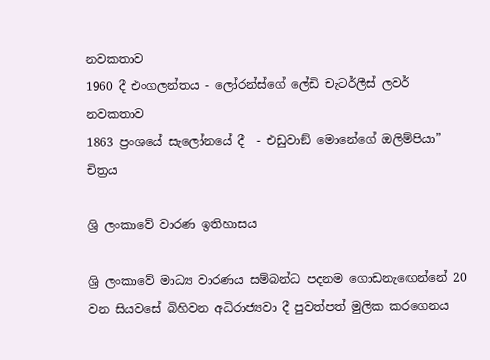නවකතාව
1960 දී එංගලන්තය - ලෝරන්ස්ගේ ලේඩි චැටර්ලීස් ලවර් නවකතාව
1863 ප්‍රංශයේ සැලෝනයේ දී  - එඩුවාඞ් මොනේගේ ඔලිම්පියා” චිත්‍රය

ශ්‍රි ලංකාවේ වාරණ ඉතිහාසය

ශ්‍රි ලංකාවේ මාධ්‍ය වාරණය සම්බන්ධ පදනම ගොඩනැඟෙන්නේ 20 වන සියවසේ බිහිවන අධිරාජ්‍යවා දී පුවත්පත් මුලික කරගෙනය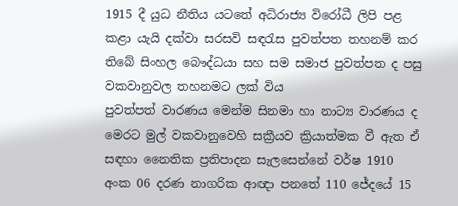1915 දී යුධ නීතිය යටතේ අධිරාජ්‍ය විරෝධී ලිපි පළ කළා යැයි දක්වා සරසවි සඳරැස පුවත්පත තහනම් කර තිබේ සිංහල බෞද්ධයා සහ සම සමාජ පුවත්පත ද පසු වකවානුවල තහනමට ලක් විය
පුවත්පත් වාරණය මෙන්ම සිනමා හා නාට්‍ය වාරණය ද මෙරට මුල් වකවානුවෙහි සක්‍රීයව ක්‍රියාත්මක වී ඇත ඒ සඳහා නෛතික ප්‍රතිපාදන සැලසෙන්නේ වර්ෂ 1910 අංක 06 දරණ නාගරික ආඥා පනතේ 110 ජේදයේ 15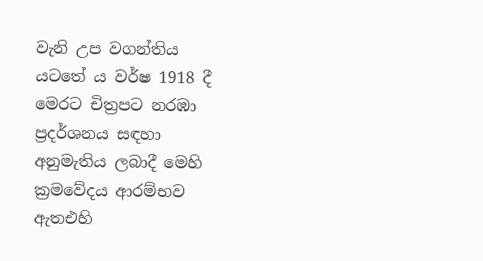වැනි උප වගන්තිය යටතේ ය වර්ෂ 1918 දී මෙරට චිත්‍රපට නරඹා ප්‍රදර්ශනය සඳහා අනුමැතිය ලබාදී මෙහි ක්‍රමවේදය ආරම්භව ඇතඑහි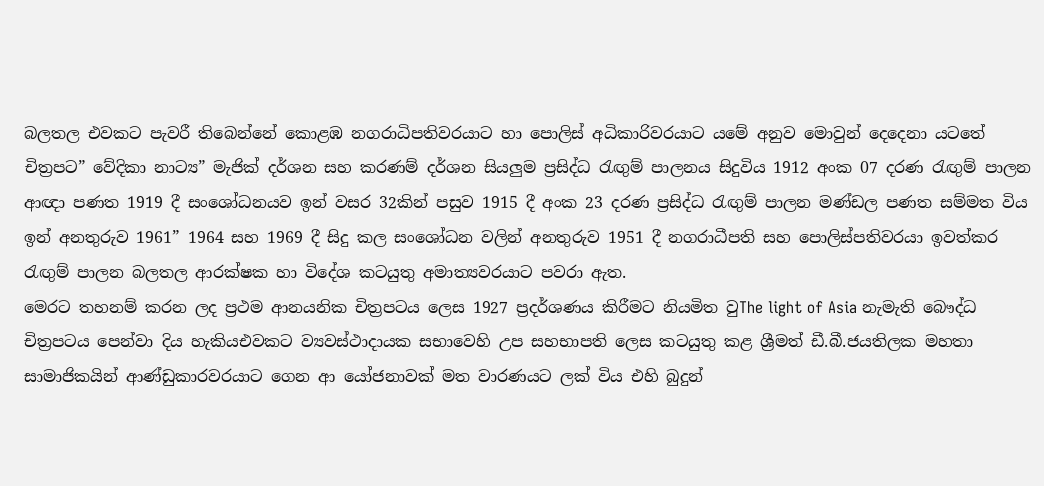බලතල එවකට පැවරී තිබෙන්නේ කොළඹ නගරාධිපතිවරයාට හා පොලිස් අධිකාරිවරයාට යමේ අනුව මොවුන් දෙදෙනා යටතේ චිත්‍රපට” වේදිකා නාට්‍ය” මැජික් දර්ශන සහ කරණම් දර්ශන සියලුම ප්‍රසිද්ධ රැඟුම් පාලනය සිදුවිය 1912 අංක 07 දරණ රැඟුම් පාලන ආඥා පණත 1919 දී සංශෝධනයව ඉන් වසර 32කින් පසුව 1915 දී අංක 23 දරණ ප්‍රසිද්ධ රැඟුම් පාලන මණ්ඩල පණත සම්මත විය ඉන් අනතුරුව 1961” 1964 සහ 1969 දී සිදු කල සංශෝධන වලින් අනතුරුව 1951 දී නගරාධීපති සහ පොලිස්පතිවරයා ඉවත්කර රැඟුම් පාලන බලතල ආරක්ෂක හා විදේශ කටයුතු අමාත්‍යවරයාට පවරා ඇත.
මෙරට තහනම් කරන ලද ප්‍රථම ආනයනික චිත්‍රපටය ලෙස 1927 ප්‍රදර්ශණය කිරීමට නියමිත වුThe light of Asia නැමැති බෞද්ධ චිත්‍රපටය පෙන්වා දිය හැකියඑවකට ව්‍යවස්ථාදායක සභාවෙහි උප සහභාපති ලෙස කටයුතු කළ ශ්‍රීමත් ඩී.බී.ජයතිලක මහතා සාමාජිකයින් ආණ්ඩුකාරවරයාට ගෙන ආ යෝජනාවක් මත වාරණයට ලක් විය එහි බුදුන්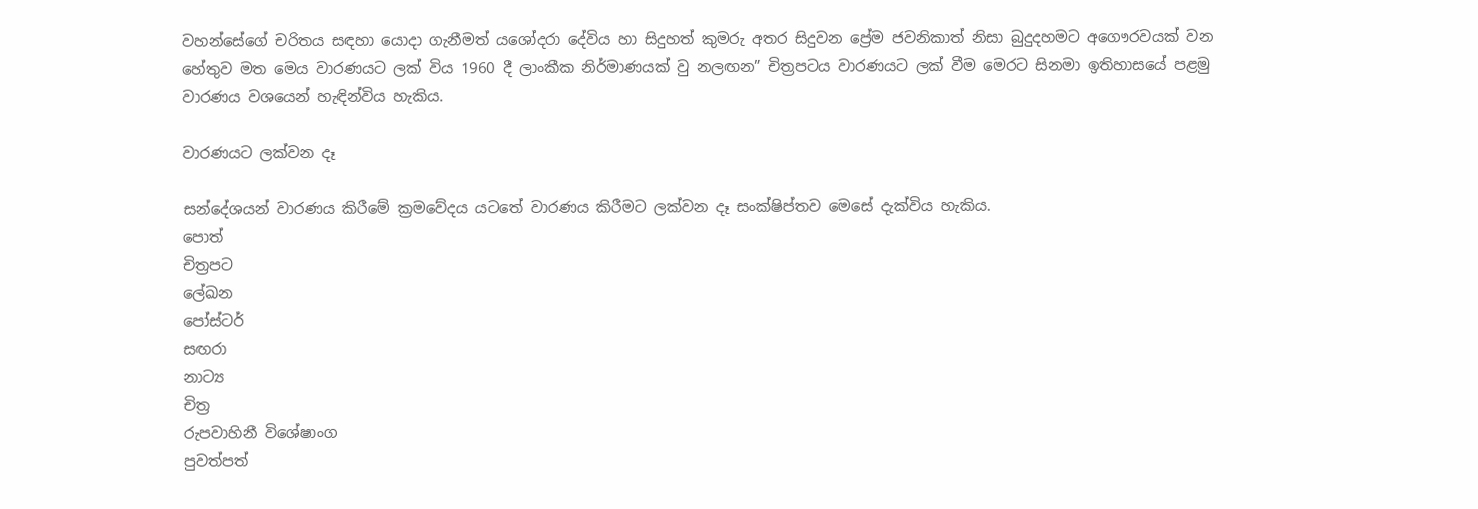වහන්සේගේ චරිතය සඳහා යොදා ගැනීමත් යශෝදරා දේවිය හා සිදුහත් කුමරු අතර සිදුවන ප්‍රේම ජවනිකාත් නිසා බුදුදහමට අගෞරවයක් වන හේතුව මත මෙය වාරණයට ලක් විය 1960 දී ලාංකීක නිර්මාණයක් වු නලඟන” චිත්‍රපටය වාරණයට ලක් වීම මෙරට සිනමා ඉතිහාසයේ පළමු වාරණය වශයෙන් හැඳින්විය හැකිය.

වාරණයට ලක්වන දෑ

සන්දේශයන් වාරණය කිරීමේ ක්‍රමවේදය යටතේ වාරණය කිරීමට ලක්වන දෑ සංක්ෂිප්තව මෙසේ දැක්විය හැකිය.
පොත්
චිත්‍රපට
ලේඛන
පෝස්ටර්
සඟරා
නාට්‍ය
චිත්‍ර
රුපවාහිනී විශේෂාංග
පුවත්පත්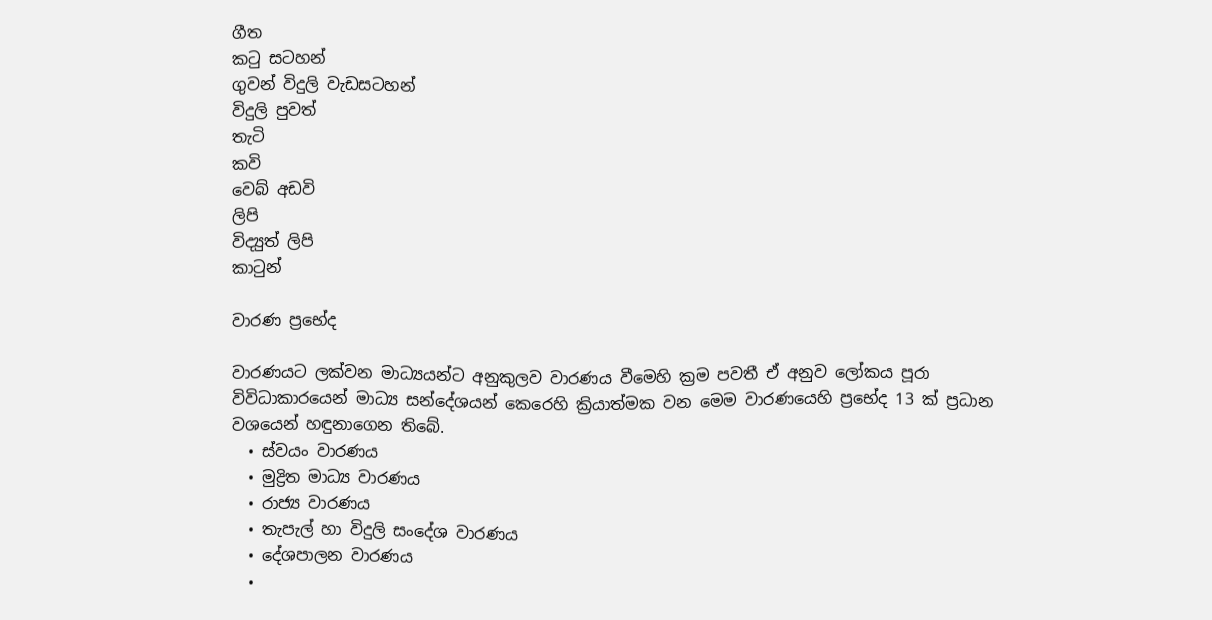ගීත
කටු සටහන්
ගුවන් විදුලි වැඩසටහන්
විදුලි පුවත්
තැටි
කවි
වෙබ් අඩවි
ලිපි
විද්‍යුත් ලිපි
කාටුන්

වාරණ ප්‍රභේද

වාරණයට ලක්වන මාධ්‍යයන්ට අනුකුලව වාරණය වීමෙහි ක්‍රම පවතී ඒ අනුව ලෝකය පූරා විවිධාකාරයෙන් මාධ්‍ය සන්දේශයන් කෙරෙහි ක්‍රියාත්මක වන මෙම වාරණයෙහි ප්‍රභේද 13 ක් ප්‍රධාන වශයෙන් හඳුනාගෙන තිබේ.
  • ස්වයං වාරණය
  • මුද්‍රිත මාධ්‍ය වාරණය
  • රාජ්‍ය වාරණය
  • තැපැල් හා විදුලි සංදේශ වාරණය
  • දේශපාලන වාරණය
  •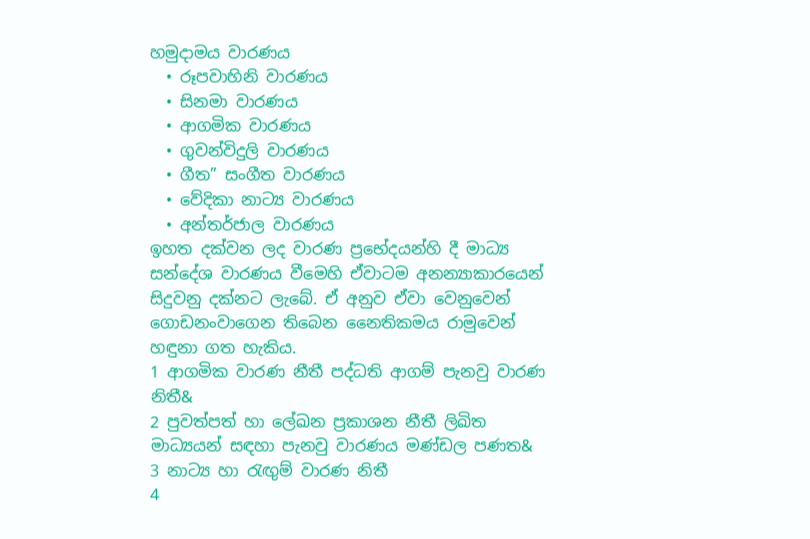හමුදාමය වාරණය
  • රූපවාහිනි වාරණය
  • සිනමා වාරණය
  • ආගමික වාරණය
  • ගුවන්විදුලි වාරණය
  • ගීත” සංගීත වාරණය
  • වේදිකා නාට්‍ය වාරණය
  • අන්තර්ජාල වාරණය
ඉහත දක්වන ලද වාරණ ප්‍රභේදයන්හි දී මාධ්‍ය සන්දේශ වාරණය වීමෙහි ඒවාටම අනන්‍යාකාරයෙන් සිදුවනු දක්නට ලැබේ. ඒ අනුව ඒවා වෙනුවෙන් ගොඩනංවාගෙන තිබෙන නෛතිකමය රාමුවෙන් හඳුනා ගත හැකිය.
1 ආගමික වාරණ නීතී පද්ධති ආගම් පැනවු වාරණ නිතී&
2 පුවත්පත් හා ලේඛන ප්‍රකාශන නීතී ලිඛිත මාධ්‍යයන් සඳහා පැනවු වාරණය මණ්ඩල පණත&
3 නාට්‍ය හා රැඟුම් වාරණ නිතී
4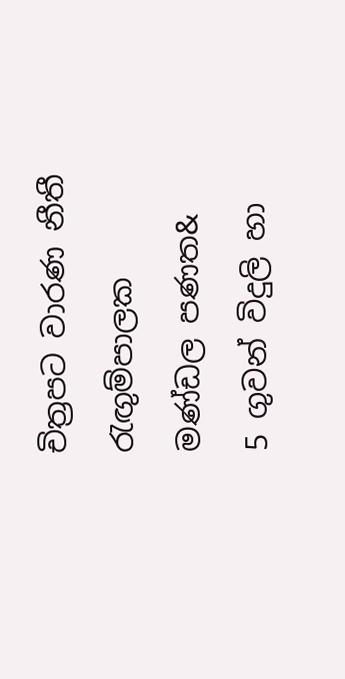චිත්‍රපට වාරණ නීතී රැඟුම්පාලක මණ්ඩල පණත&
5 ගුවන් විදුලි හා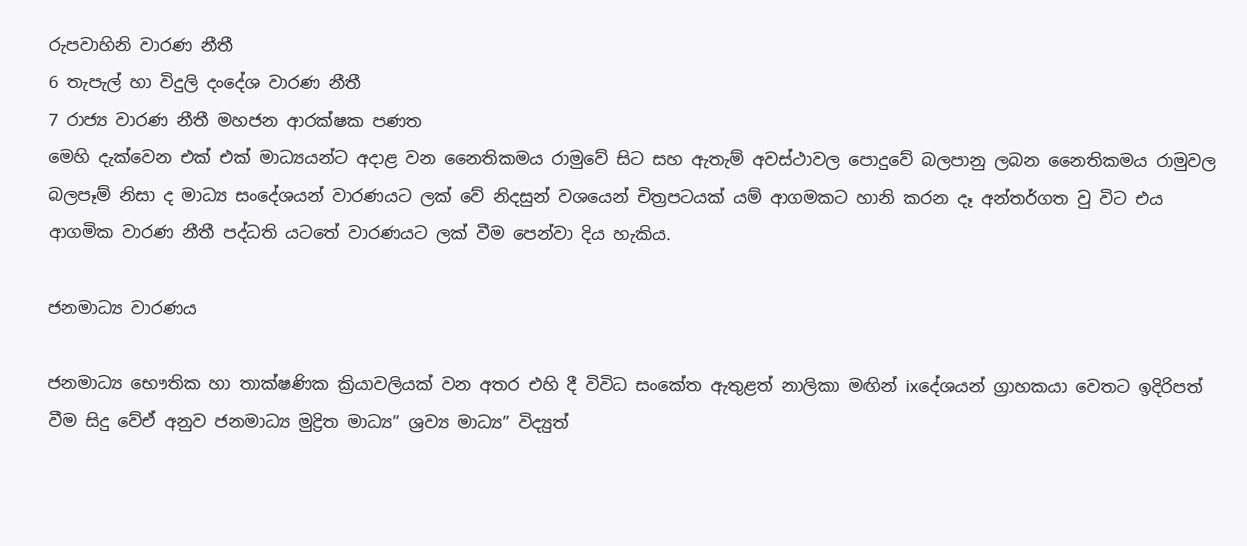රුපවාහිනි වාරණ නීතී
6 තැපැල් හා විදුලි දංදේශ වාරණ නීතී
7 රාජ්‍ය වාරණ නීතී මහජන ආරක්ෂක පණත
මෙහි දැක්වෙන එක් එක් මාධ්‍යයන්ට අදාළ වන නෛතිකමය රාමුවේ සිට සහ ඇතැම් අවස්ථාවල පොදුවේ බලපානු ලබන නෛතිකමය රාමුවල බලපෑම් නිසා ද මාධ්‍ය සංදේශයන් වාරණයට ලක් වේ නිදසුන් වශයෙන් චිත්‍රපටයක් යම් ආගමකට හානි කරන දෑ අන්තර්ගත වු විට එය ආගමික වාරණ නීතී පද්ධති යටතේ වාරණයට ලක් වීම පෙන්වා දිය හැකිය.

ජනමාධ්‍ය වාරණය

ජනමාධ්‍ය භෞතික හා තාක්ෂණික ක්‍රියාවලියක් වන අතර එහි දී විවිධ සංකේත ඇතුළත් නාලිකා මඟින් ixදේශයන් ග්‍රාහකයා වෙතට ඉදිරිපත් වීම සිදු වේඒ අනුව ජනමාධ්‍ය මුද්‍රිත මාධ්‍ය” ශ්‍රව්‍ය මාධ්‍ය” විද්‍යුත්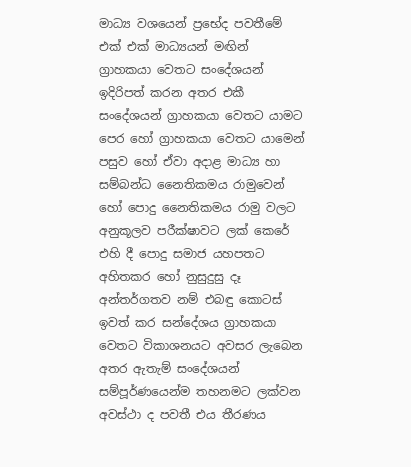මාධ්‍ය වශයෙන් ප්‍රභේද පවතීමේ එක් එක් මාධ්‍යයන් මඟින් ග්‍රාහකයා වෙතට සංදේශයන් ඉදිරිපත් කරන අතර එකී සංදේශයන් ග්‍රාහකයා වෙතට යාමට පෙර හෝ ග්‍රාහකයා වෙතට යාමෙන් පසුව හෝ ඒවා අදාළ මාධ්‍ය හා සම්බන්ධ නෛතිකමය රාමුවෙන් හෝ පොදු නෛතිකමය රාමු වලට අනුකූලව පරීක්ෂාවට ලක් කෙරේ එහි දී පොදු සමාජ යහපතට අහිතකර හෝ නුසුදුසු දෑ අන්තර්ගතව නම් එබඳු කොටස් ඉවත් කර සන්දේශය ග්‍රාහකයා වෙතට විකාශනයට අවසර ලැබෙන අතර ඇතැම් සංදේශයන් සම්පූර්ණයෙන්ම තහනමට ලක්වන අවස්ථා ද පවතී එය තීරණය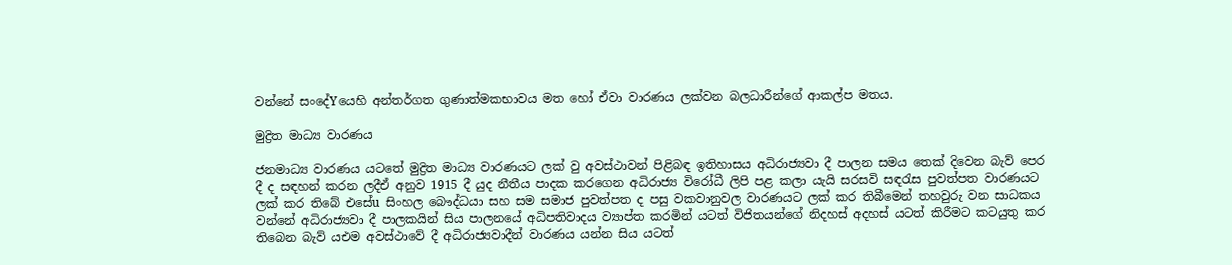වන්නේ සංදේYයෙහි අන්තර්ගත ගුණාත්මකභාවය මත හෝ ඒවා වාරණය ලක්වන බලධාරීන්ගේ ආකල්ප මතය.

මුද්‍රිත මාධ්‍ය වාරණය

ජනමාධ්‍ය වාරණය යටතේ මුද්‍රිත මාධ්‍ය වාරණයට ලක් වු අවස්ථාවන් පිළිබඳ ඉතිහාසය අධිරාජ්‍යවා දී පාලන සමය තෙක් දිවෙන බැව් පෙර දී ද සඳහන් කරන ලදීඒ අනුව 1915 දී යුද නීතීය පාදක කරගෙන අධිරාජ්‍ය විරෝධී ලිපි පළ කලා යැයි සරසවි සඳරැස පුවත්පත වාරණයට ලක් කර තිබේ එසේu සිංහල බෞද්ධයා සහ සම සමාජ පුවත්පත ද පසු වකවානුවල වාරණයට ලක් කර තිබීමෙන් තහවුරු වන සාධකය වන්නේ අධිරාජ්‍යවා දී පාලකයින් සිය පාලනයේ අධිපතිවාදය ව්‍යාප්ත කරමින් යටත් විජිතයන්ගේ නිදහස් අදහස් යටත් කිරීමට කටයුතු කර තිබෙන බැව් යඑම අවස්ථාවේ දී අධිරාජ්‍යවාදීන් වාරණය යන්න සිය යටත්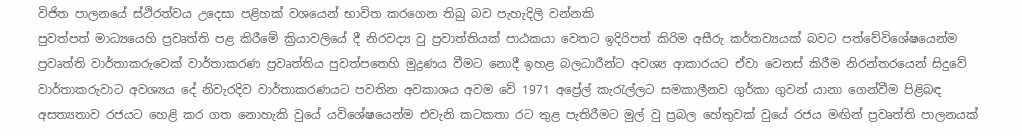විජිත පාලනයේ ස්ථිරත්වය උදෙසා පළිහක් වශයෙන් භාවිත කරගෙන තිබු බව පැහැදිලි වන්නකි
පුවත්පත් මාධ්‍යයෙහි ප්‍රවෘත්ති පළ කිරීමේ ක්‍රියාවලියේ දී නිරවද්‍ය වු ප්‍රවාත්තියක් පාඨකයා වෙතට ඉදිරිපත් කිරිම අසීරු කර්තව්‍යයක් බවට පත්වේවිශේෂයෙන්ම ප්‍රවෘත්ති වාර්තාකරුවෙක් වාර්තාකරණ ප්‍රවෘත්තිය පුවත්පතෙහි මුද්‍රණය වීමට නොදී ඉහළ බලධාරීන්ට අවශ්‍ය ආකාරයට ඒවා වෙනස් කිරීම නිරන්තරයෙන් සිදුවේ වාර්තාකරුවාට අවශ්‍යය දේ නිවැරදිව වාර්තාකරණයට පවතින අවකාශය අවම වේ 1971 අප්‍රේල් කැරැල්ලට සමකාලීනව ගුර්කා ගුවන් යානා ගෙන්වීම පිළිබඳ අසත්‍යතාව රජයට හෙළි කර ගත නොහැකි වුයේ යවිශේෂයෙන්ම එවැනි කටකතා රට තුළ පැතිරීමට මුල් වු ප්‍රබල හේතුවක් වුයේ රජය මඟින් ප්‍රවෘත්ති පාලනයක්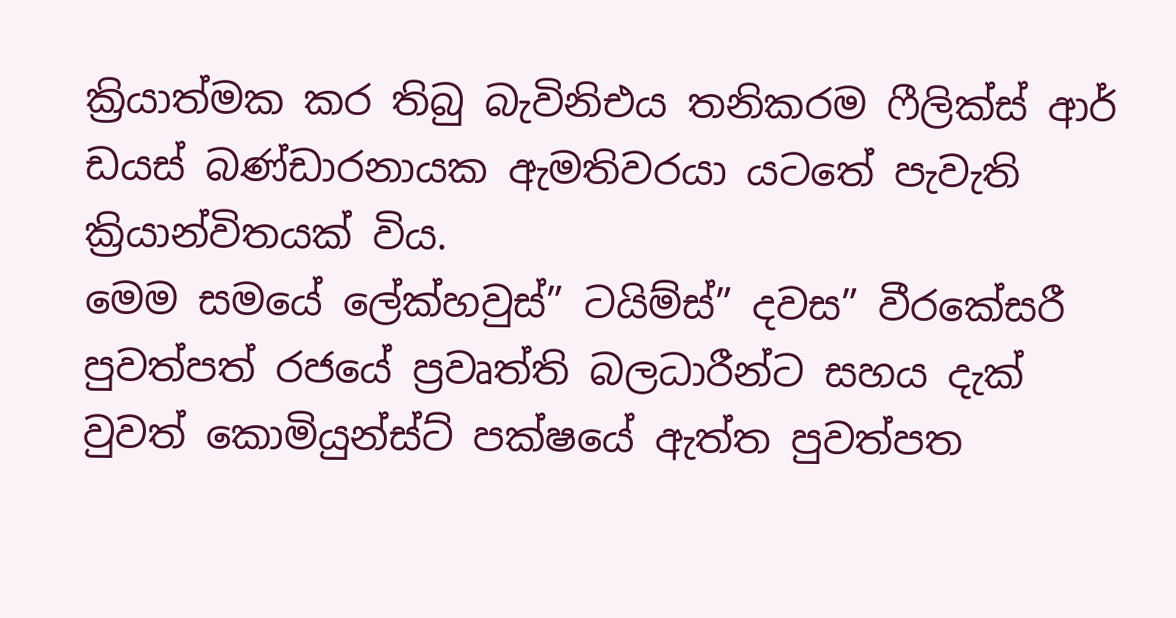ක්‍රියාත්මක කර තිබු බැවිනිඑය තනිකරම ෆීලික්ස් ආර් ඩයස් බණ්ඩාරනායක ඇමතිවරයා යටතේ පැවැති ක්‍රියාන්විතයක් විය.
මෙම සමයේ ලේක්හවුස්” ටයිම්ස්” දවස” වීරකේසරී පුවත්පත් රජයේ ප්‍රවෘත්ති බලධාරීන්ට සහය දැක් වුවත් කොමියුන්ස්ට් පක්ෂයේ ඇත්ත පුවත්පත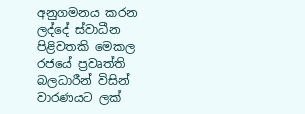අනුගමනය කරන ලද්දේ ස්වාධීන පිළිවතකි මෙකල රජයේ ප්‍රවෘත්ති බලධාරීන් විසින් වාරණයට ලක්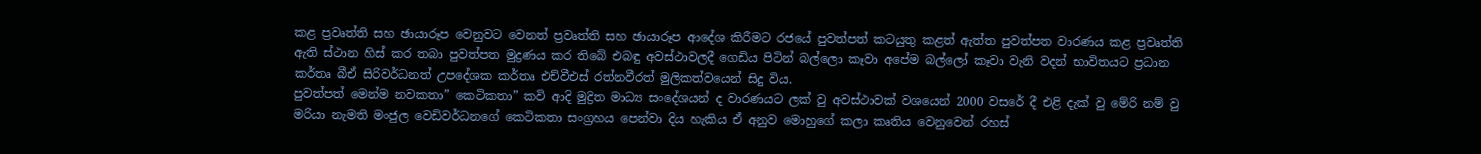කළ ප්‍රවෘත්ති සහ ඡායාරූප වෙනුවට වෙනත් ප්‍රවෘත්ති සහ ඡායාරූප ආදේශ කිරීමට රජයේ පුවත්පත් කටයුතු කළත් ඇත්ත පුවත්පත වාරණය කළ ප්‍රවෘත්ති ඇති ස්ථාන හිස් කර තබා පුවත්පත මුද්‍රණය කර තිබේ එබඳු අවස්ථාවලදී ගෙඩිය පිටින් බල්ලො කෑවා අපේම බල්ලෝ කෑවා වැනි වදන් භාවිතයට ප්‍රධාන කර්තෘ බීඒ සිරිවර්ධනත් උපදේශක කර්තෘ එච්වීඑස් රත්නවීරත් මුලිකත්වයෙන් සිදු විය.
පුවත්පත් මෙන්ම නවකතා” කෙටිකතා” කවි ආදි මුද්‍රිත මාධ්‍ය සංදේශයන් ද වාරණයට ලක් වු අවස්ථාවක් වශයෙන් 2000 වසරේ දී එළි දැක් වු මේරි නම් වු මරියා නැමති මංජුල වෙඩිවර්ධනගේ කෙටිකතා සංග්‍රහය පෙන්වා දිය හැකිය ඒ අනුව මොහුගේ කලා කෘතිය වෙනුවෙන් රහස්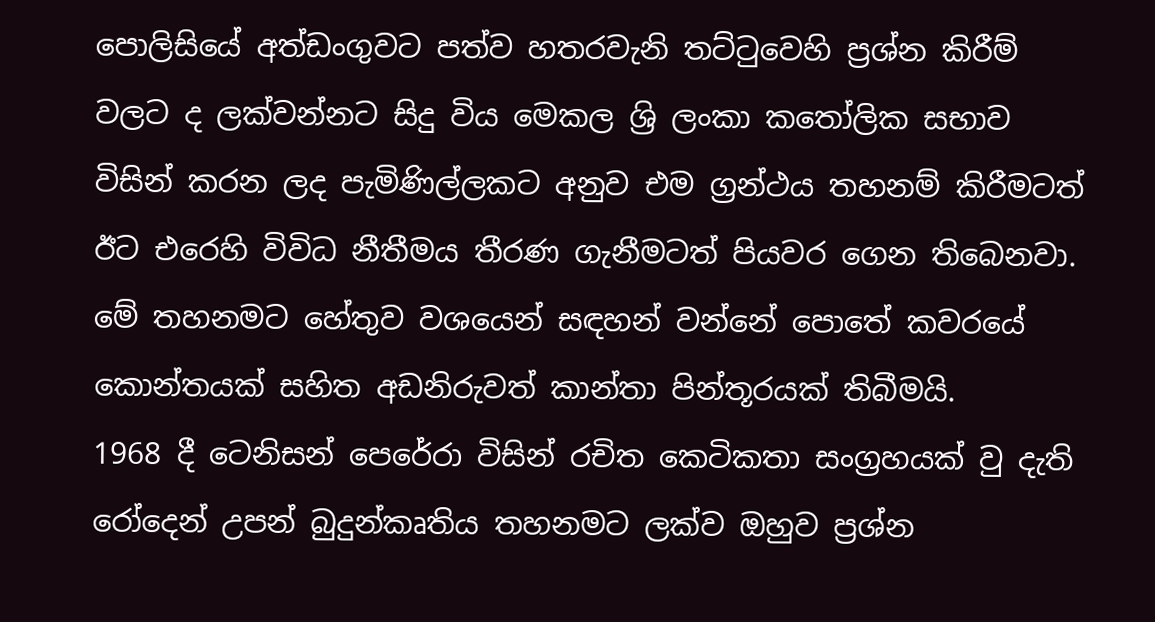පොලිසියේ අත්ඩංගුවට පත්ව හතරවැනි තට්ටුවෙහි ප්‍රශ්න කිරීම් වලට ද ලක්වන්නට සිදු විය මෙකල ශ්‍රි ලංකා කතෝලික සභාව විසින් කරන ලද පැමිණිල්ලකට අනුව එම ග්‍රන්ථය තහනම් කිරීමටත් ඊට එරෙහි විවිධ නීතීමය තීරණ ගැනීමටත් පියවර ගෙන තිබෙනවා. මේ තහනමට හේතුව වශයෙන් සඳහන් වන්නේ පොතේ කවරයේ කොන්තයක් සහිත අඩනිරුවත් කාන්තා පින්තූරයක් තිබීමයි.
1968 දී ටෙනිසන් පෙරේරා විසින් රචිත කෙටිකතා සංග්‍රහයක් වු දැති රෝදෙන් උපන් බුදුන්කෘතිය තහනමට ලක්ව ඔහුව ප්‍රශ්න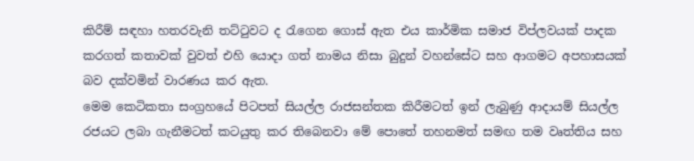කිරීම් සඳහා හතරවැනි තට්ටුවට ද රැගෙන ගොස් ඇත එය කාර්මික සමාජ විප්ලවයක් පාදක කරගත් කතාවක් වුවත් එහි යොදා ගත් නාමය නිසා බුදුන් වහන්සේට සහ ආගමට අපහාසයක් බව දක්වමින් වාරණය කර ඇත.
මෙම කෙටිකතා සංග්‍රහයේ පිටපත් සියල්ල රාජසන්තක කිරීමටත් ඉන් ලැබුණු ආදායම් සියල්ල රජයට ලබා ගැනීමටත් කටයුතු කර තිබෙනවා මේ පොතේ තහනමත් සමඟ තම වෘත්තිය සහ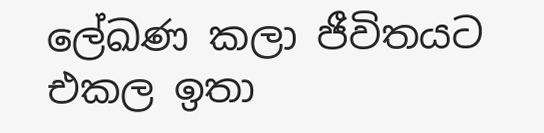ලේඛණ කලා ජීවිතයට එකල ඉතා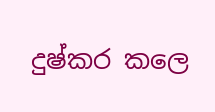දුෂ්කර කලෙ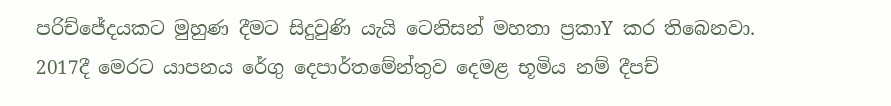පරිච්ජේදයකට මුහුණ දීමට සිදුවුණි යැයි ටෙනිසන් මහතා ප්‍රකාY කර තිබෙනවා.
2017දී මෙරට යාපනය රේගු දෙපාර්තමේන්තුව දෙමළ භූමිය නම් දීපච්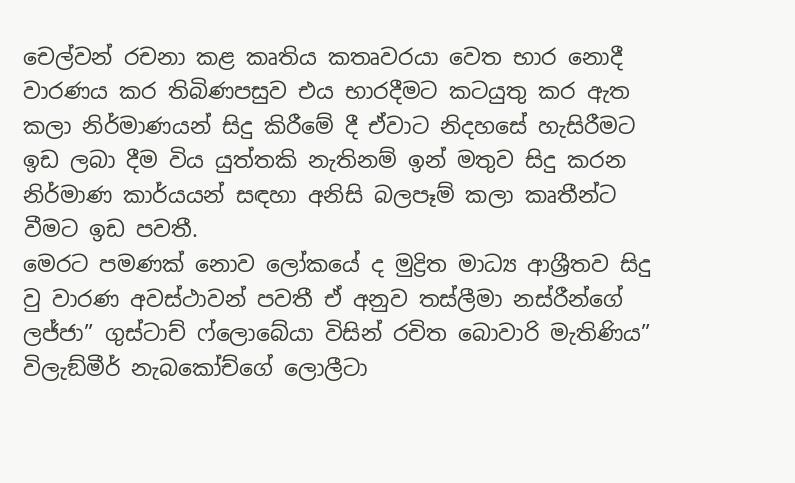චෙල්වන් රචනා කළ කෘතිය කතෘවරයා වෙත භාර නොදී වාරණය කර තිබිණපසුව එය භාරදීමට කටයුතු කර ඇත කලා නිර්මාණයන් සිදු කිරීමේ දී ඒවාට නිදහසේ හැසිරීමට ඉඩ ලබා දීම විය යුත්තකි නැතිනම් ඉන් මතුව සිදු කරන නිර්මාණ කාර්යයන් සඳහා අනිසි බලපෑම් කලා කෘතීන්ට වීමට ඉඩ පවතී.
මෙරට පමණක් නොව ලෝකයේ ද මුද්‍රිත මාධ්‍ය ආශ්‍රීතව සිදු වු වාරණ අවස්ථාවන් පවතී ඒ අනුව තස්ලීමා නස්රීන්ගේ ලජ්ජා” ගුස්ටාච් ෆ්ලොබේයා විසින් රචිත බොවාරි මැතිණිය” විලැඞ්මීර් නැබකෝච්ගේ ලොලීටා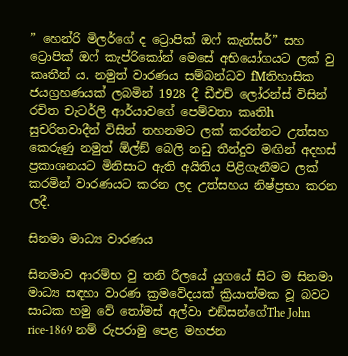” හෙන්රි මිලර්ගේ ද ට්‍රොපික් ඔෆ් කැන්සර්” සහ ට්‍රොපික් ඔෆ් කැප්රිකෝන් මෙසේ අභියෝගයට ලක් වු කෘතීන් ය. නමුත් වාරණය සම්බන්ධව fMතිහාසික ජයග්‍රහණයක් ලබමින් 1928 දී ඩීඑච් ලෝරන්ස් විසින් රචිත චැටර්ලි ආර්යාවගේ පෙම්වතා කෘතිh සුචරිතවාදීන් විසින් තහනමට ලක් කරන්නට උත්සහ කෙරුණු නමුත් ඕල්ඞ් බෙලි නඩු තීන්දුව මඟින් අදහස් ප්‍රකාශනයට මිනිසාට ඇති අයිතිය පිළිගැනීමට ලක් කරමින් වාරණයට කරන ලද උත්සහය නිෂ්ප්‍රභා කරන ලදී.

සිනමා මාධ්‍ය වාරණය

සිනමාව ආරම්භ වු තනි රීලයේ යුගයේ සිට ම සිනමා මාධ්‍ය සඳහා වාරණ ක්‍රමවේදයක් ක්‍රියාත්මක වූ බවට සාධක හමු වේ තෝමස් අල්වා එඞ්සන්ගේThe John rice-1869 නම් රුපරාමු පෙළ මහජන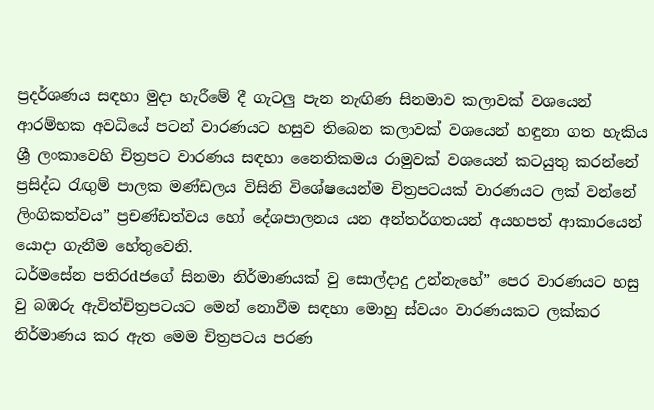ප්‍රදර්ශණය සඳහා මුදා හැරීමේ දී ගැටලු පැන නැඟිණ සිනමාව කලාවක් වශයෙන් ආරම්භක අවධියේ පටන් වාරණයට හසුව තිබෙන කලාවක් වශයෙන් හඳුනා ගත හැකිය ශ්‍රී ලංකාවෙහි චිත්‍රපට වාරණය සඳහා නෛතිකමය රාමුවක් වශයෙන් කටයුතු කරන්නේ ප්‍රසිද්ධ රැඟුම් පාලක මණ්ඩලය විසිනි විශේෂයෙන්ම චිත්‍රපටයක් වාරණයට ලක් වන්නේ ලිංගිකත්වය” ප්‍රචණ්ඩත්වය හෝ දේශපාලනය යන අන්තර්ගතයන් අයහපත් ආකාරයෙන් යොදා ගැනීම හේතුවෙනි.
ධර්මසේන පතිරdජගේ සිනමා නිර්මාණයක් වු සොල්දාදු උන්නැහේ” පෙර වාරණයට හසු වු බඹරු ඇවිත්චිත්‍රපටයට මෙන් නොවීම සඳහා මොහු ස්වයං වාරණයකට ලක්කර නිර්මාණය කර ඇත මෙම චිත්‍රපටය පරණ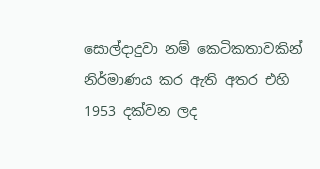සොල්දාදුවා නම් කෙටිකතාවකින් නිර්මාණය කර ඇති අතර එහි 1953 දක්වන ලද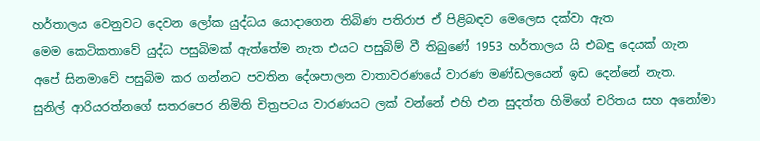හර්තාලය වෙනුවට දෙවන ලෝක යුද්ධය යොදාගෙන තිබිණ පතිරාජ ඒ පිළිබඳව මෙලෙස දක්වා ඇත
මෙම කෙටිකතාවේ යුද්ධ පසුබිමක් ඇත්තේම නැත එයට පසුබිම් වී තිබුණේ 1953 හර්තාලය යි එබඳු දෙයක් ගැන අපේ සිනමාවේ පසුබිම කර ගන්නට පවතින දේශපාලන වාතාවරණයේ වාරණ මණ්ඩලයෙන් ඉඩ දෙන්නේ නැත.
සුනිල් ආරියරත්නගේ සතරපෙර නිමිති චිත්‍රපටය වාරණයට ලක් වන්නේ එහි එන සුදත්ත හිමිගේ චරිතය සහ අනෝමා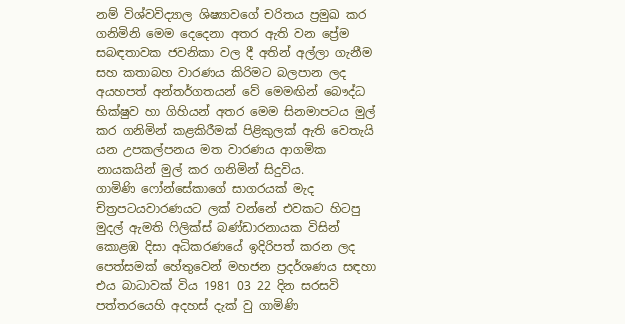නම් විශ්වවිද්‍යාල ශිෂ්‍යාවගේ චරිතය ප්‍රමුඛ කර ගනිමිනි මෙම දෙදෙනා අතර ඇති වන ප්‍රේම සබඳතාවක ජවනිකා වල දී අතින් අල්ලා ගැනීම සහ කතාබහ වාරණය කිරිමට බලපාන ලද අයහපත් අන්තර්ගතයන් වේ මෙමඟින් බෞද්ධ භික්ෂුව හා ගිහියන් අතර මෙම සිනමාපටය මුල් කර ගනිමින් කළකිරීමක් පිළිකුලක් ඇති වෙතැයි යන උපකල්පනය මත වාරණය ආගමික නායකයින් මුල් කර ගනිමින් සිදුවිය.
ගාමිණි ෆෝන්සේකාගේ සාගරයක් මැද චිත්‍රපටයවාරණයට ලක් වන්නේ එවකට හිටපු මුදල් ඇමති ෆිලික්ස් බණ්ඩාරනායක විසින් කොළඹ දිසා අධිකරණයේ ඉදිරිපත් කරන ලද පෙත්සමක් හේතුවෙන් මහජන ප්‍රදර්ශණය සඳහා එය බාධාවක් විය 1981 03 22 දින සරසවි පත්තරයෙහි අදහස් දැක් වු ගාමිණි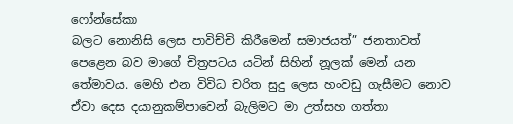ෆෝන්සේකා
බලට නොනිසි ලෙස පාවිච්චි කිරීමෙන් සමාජයත්” ජනතාවත් පෙළෙන බව මාගේ චිත්‍රපටය යටින් සිහින් නූලක් මෙන් යන තේමාවය. මෙහි එන විවිධ චරිත සුදු ලෙස හංවඩු ගැසීමට නොව ඒවා දෙස දයානුකම්පාවෙන් බැලිමට මා උත්සහ ගත්තා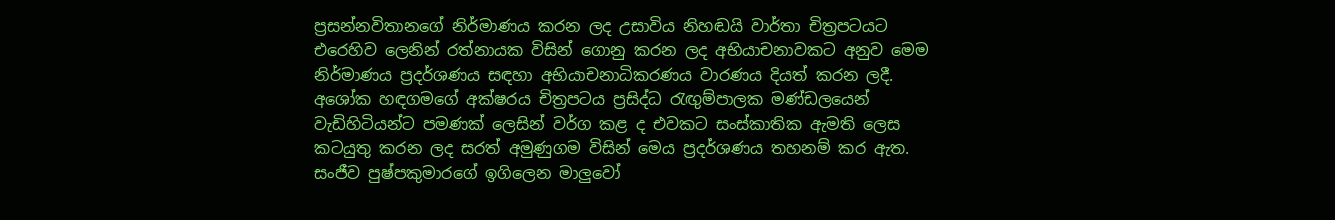ප්‍රසන්නවිතානගේ නිර්මාණය කරන ලද උසාවිය නිහඬයි වාර්තා චිත්‍රපටයට එරෙහිව ලෙනින් රත්නායක විසින් ගොනු කරන ලද අභියාචනාවකට අනුව මෙම නිර්මාණය ප්‍රදර්ශණය සඳහා අභියාචනාධිකරණය වාරණය දියත් කරන ලදී.
අශෝක හඳගමගේ අක්ෂරය චිත්‍රපටය ප්‍රසිද්ධ රැඟුම්පාලක මණ්ඩලයෙන් වැඩිහිටියන්ට පමණක් ලෙසින් වර්ග කළ ද එවකට සංස්කාතික ඇමති ලෙස කටයුතු කරන ලද සරත් අමුණුගම විසින් මෙය ප්‍රදර්ශණය තහනම් කර ඇත.
සංජීව පුෂ්පකුමාරගේ ඉගිලෙන මාලුවෝ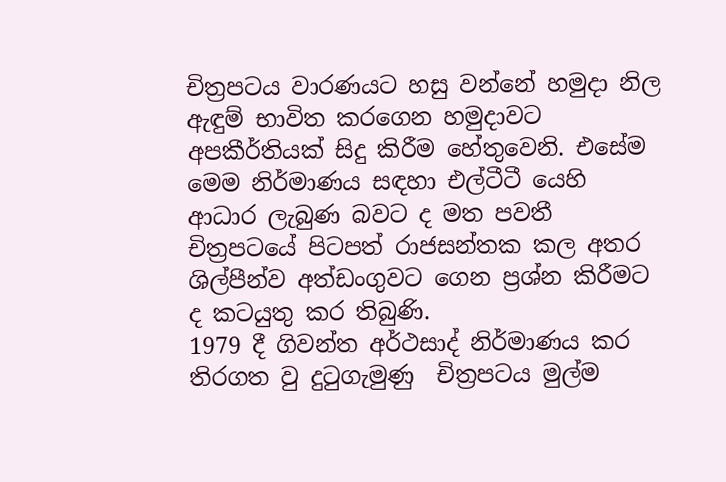චිත්‍රපටය වාරණයට හසු වන්නේ හමුදා නිල ඇඳුම් භාවිත කරගෙන හමුදාවට අපකීර්තියක් සිදු කිරීම හේතුවෙනි. එසේම මෙම නිර්මාණය සඳහා එල්ටීටී යෙහි ආධාර ලැබුණ බවට ද මත පවතී චිත්‍රපටයේ පිටපත් රාජසන්තක කල අතර ශිල්පීන්ව අත්ඩංගුවට ගෙන ප්‍රශ්න කිරීමට ද කටයුතු කර තිබුණි.
1979 දී ගිවන්ත අර්ථසාද් නිර්මාණය කර තිරගත වු දුටුගැමුණු  චිත්‍රපටය මුල්ම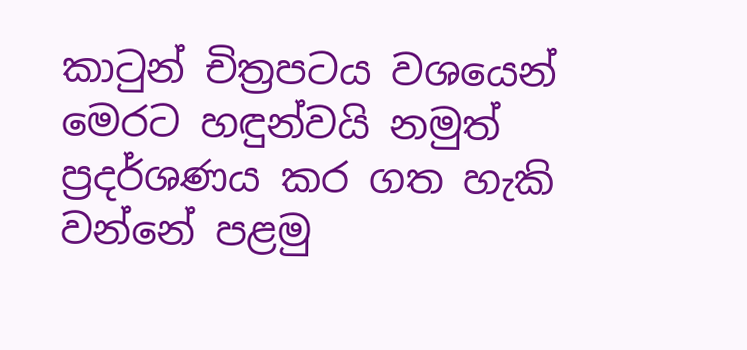කාටුන් චිත්‍රපටය වශයෙන් මෙරට හඳුන්වයි නමුත් ප්‍රදර්ශණය කර ගත හැකි වන්නේ පළමු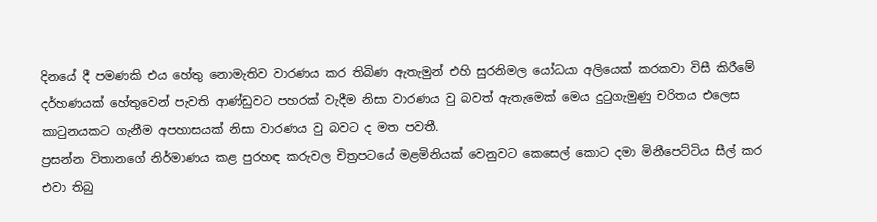දිනයේ දී පමණකි එය හේතු නොමැතිව වාරණය කර තිබිණ ඇතැමුන් එහි සුරනිමල යෝධයා අලියෙක් කරකවා විසී කිරීමේ දර්හණයක් හේතුවෙන් පැවති ආණ්ඩුවට පහරක් වැදීම නිසා වාරණය වු බවත් ඇතැමෙක් මෙය දුටුගැමුණු චරිතය එලෙස කාටුනයකට ගැනීම අපහාසයක් නිසා වාරණය වු බවට ද මත පවතී.
ප්‍රසන්න විතානගේ නිර්මාණය කළ පුරහඳ කරුවල චිත්‍රපටයේ මළමිනියක් වෙනුවට කෙසෙල් කොට දමා මිනීපෙට්ටිය සීල් කර එවා තිබු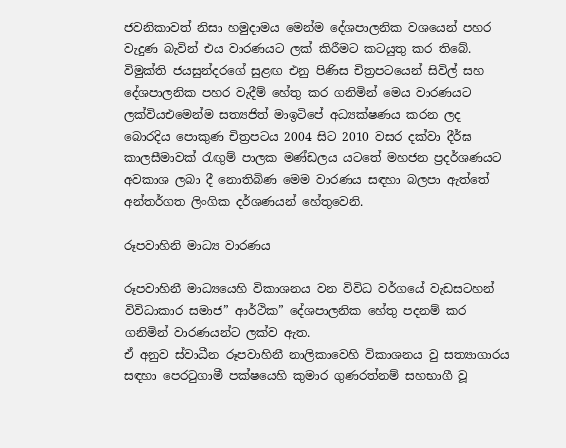ජවනිකාවත් නිසා හමුදාමය මෙන්ම දේශපාලනික වශයෙන් පහර වැදුණ බැවින් එය වාරණයට ලක් කිරීමට කටයුතු කර තිබේ.
විමුක්ති ජයසුන්දරගේ සුළඟ එනු පිණිස චිත්‍රපටයෙන් සිවිල් සහ දේශපාලනික පහර වැදීම් හේතු කර ගනිමින් මෙය වාරණයට ලක්වියඑමෙන්ම සත්‍යජිත් මාඉටිපේ අධ්‍යක්ෂණය කරන ලද බොරදිය පොකුණ චිත්‍රපටය 2004 සිට 2010 වසර දක්වා දීර්ඝ කාලසීමාවක් රැඟුම් පාලක මණ්ඩලය යටතේ මහජන ප්‍රදර්ශණයට අවකාශ ලබා දී නොතිබිණ මෙම වාරණය සඳහා බලපා ඇත්තේ අන්තර්ගත ලිංගික දර්ශණයන් හේතුවෙනි.

රූපවාහිනි මාධ්‍ය වාරණය

රූපවාහිනී මාධ්‍යයෙහි විකාශනය වන විවිධ වර්ගයේ වැඩසටහන් විවිධාකාර සමාජ” ආර්ථික” දේශපාලනික හේතු පදනම් කර ගනිමින් වාරණයන්ට ලක්ව ඇත.
ඒ අනුව ස්වාධීන රූපවාහිනී නාලිකාවෙහි විකාශනය වු සත්‍යාගාරය සඳහා පෙරටුගාමී පක්ෂයෙහි කුමාර ගුණරත්නම් සහභාගී වූ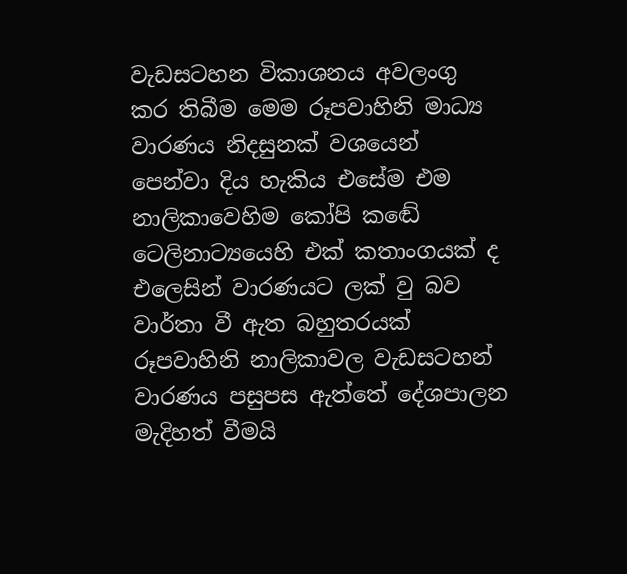වැඩසටහන විකාශනය අවලංගු කර තිබීම මෙම රූපවාහිනි මාධ්‍ය වාරණය නිදසුනක් වශයෙන් පෙන්වා දිය හැකිය එසේම එම නාලිකාවෙහිම කෝපි කඬේ ටෙලිනාට්‍යයෙහි එක් කතාංගයක් ද එලෙසින් වාරණයට ලක් වු බව වාර්තා වී ඇත බහුතරයක් රූපවාහිනි නාලිකාවල වැඩසටහන් වාරණය පසුපස ඇත්තේ දේශපාලන මැදිහත් වීමයි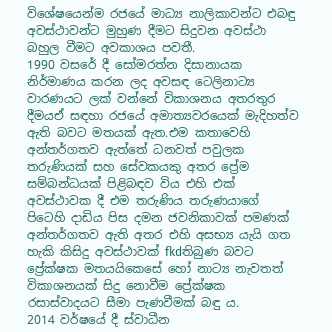විශේෂයෙන්ම රජයේ මාධ්‍ය නාලිකාවන්ට එබඳු අවස්ථාවන්ට මුහුණ දීමට සිදුවන අවස්ථා බහුල වීමට අවකාශය පවතී.
1990 වසරේ දී සෝමරත්න දිසානායක නිර්මාණය කරන ලද අවසඳ ටෙලිනාට්‍ය වාරණයට ලක් වන්නේ විකාශනය අතරතුර දීමයඒ සඳහා රජයේ අමාත්‍යවරයෙක් මැදිහත්ව ඇති බවට මතයක් ඇත.එම කතාවෙහි අන්තර්ගතව ඇත්තේ ධනවත් පවුලක තරුණියක් සහ සේවකයකු අතර ප්‍රේම සම්බන්ධයක් පිළිබඳව විය එහි එක් අවස්ථාවක දී එම තරුණිය තරුණයාගේ පිටෙහි දාඩිය පිස දමන ජවනිකාවක් පමණක් අන්තර්ගතව ඇති අතර එහි අසභ්‍ය යැයි ගත හැකි කිසිදු අවස්ථාවක් fkdතිබුණ බවට ප්‍රේක්ෂක මතයයිකෙසේ හෝ නාට්‍ය නැවතත් විකාශනයක් සිදු නොවීම ප්‍රේක්ෂක රසාස්වාදයට සීමා පැණවීමක් බඳු ය.
2014 වර්ෂයේ දී ස්වාධීන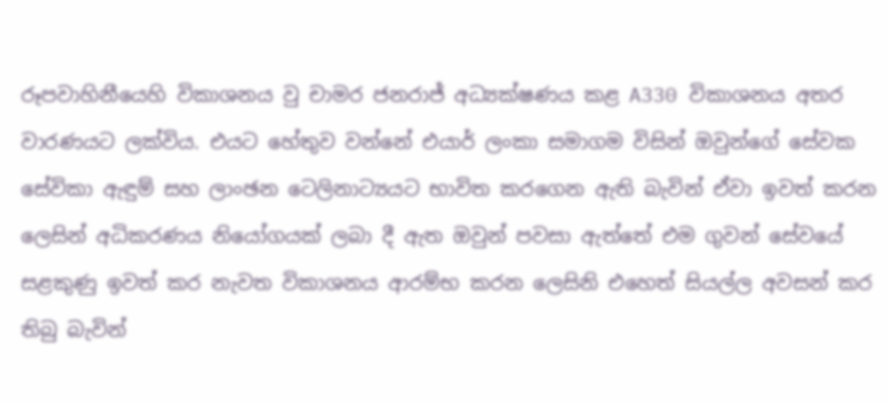රූපවාහිනීයෙහි විකාශනය වු චාමර ජනරාජ් අධ්‍යක්ෂණය කළ A330 විකාශනය අතර වාරණයට ලක්විය. එයට හේතුව වන්නේ එයාර් ලංකා සමාගම විසින් ඔවුන්ගේ සේවක සේවිකා ඇඳුම් සහ ලාංඡන ටෙලිනාට්‍යයට භාවිත කරගෙන ඇති බැවින් ඒවා ඉවත් කරන ලෙසින් අධිකරණය නියෝගයක් ලබා දී ඇත ඔවුන් පවසා ඇත්තේ එම ගුවන් සේවයේ සළකුණු ඉවත් කර නැවත විකාශනය ආරම්භ කරන ලෙසිනි එහෙත් සියල්ල අවසන් කර තිබු බැවින්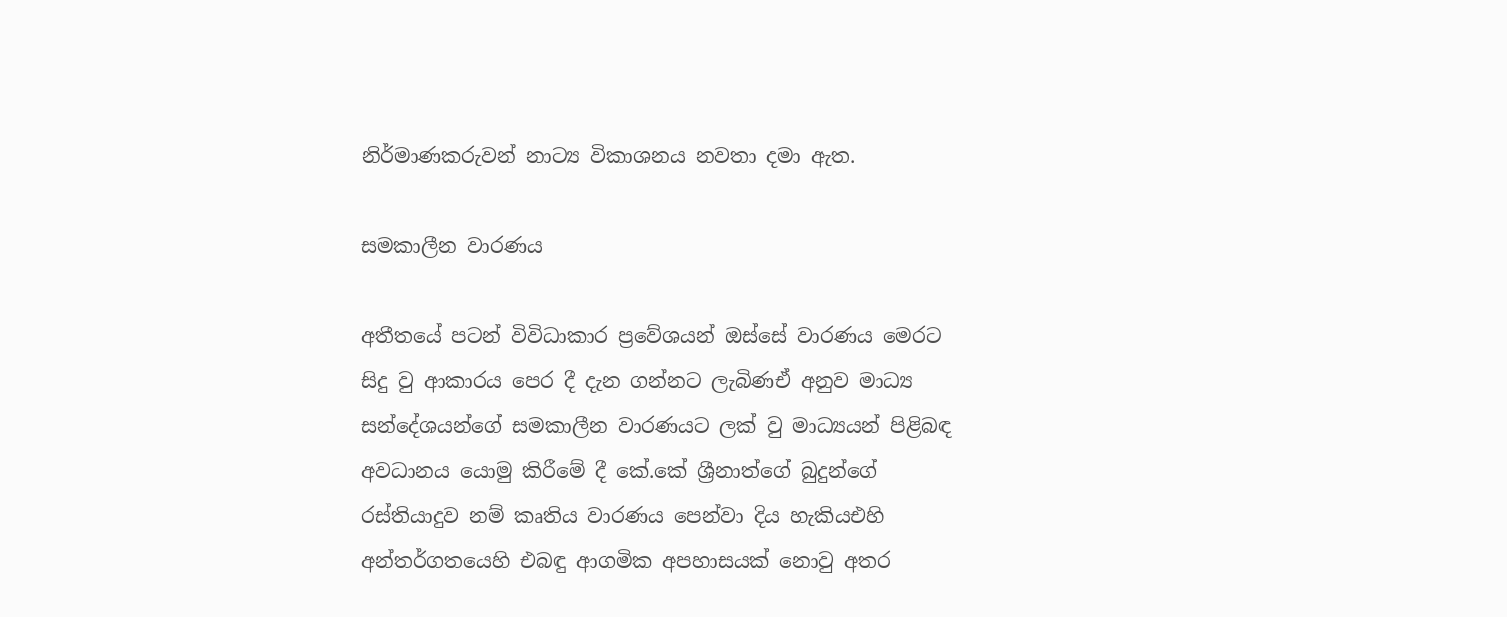නිර්මාණකරුවන් නාට්‍ය විකාශනය නවතා දමා ඇත.

සමකාලීන වාරණය

අතීතයේ පටන් විවිධාකාර ප්‍රවේශයන් ඔස්සේ වාරණය මෙරට සිදු වු ආකාරය පෙර දී දැන ගන්නට ලැබිණඒ අනුව මාධ්‍ය සන්දේශයන්ගේ සමකාලීන වාරණයට ලක් වු මාධ්‍යයන් පිළිබඳ අවධානය යොමු කිරීමේ දී කේ.කේ ශ්‍රීනාත්ගේ බුදුන්ගේ රස්තියාදුව නම් කෘතිය වාරණය පෙන්වා දිය හැකියඑහි අන්තර්ගතයෙහි එබඳු ආගමික අපහාසයක් නොවු අතර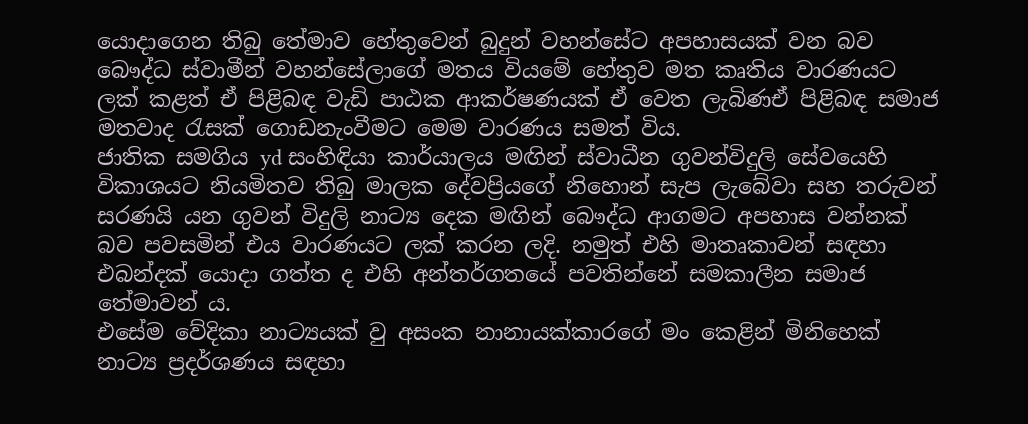යොදාගෙන තිබු තේමාව හේතුවෙන් බුදුන් වහන්සේට අපහාසයක් වන බව බෞද්ධ ස්වාමීන් වහන්සේලාගේ මතය වියමේ හේතුව මත කෘතිය වාරණයට ලක් කළත් ඒ පිළිබඳ වැඩි පාඨක ආකර්ෂණයක් ඒ වෙත ලැබිණඒ පිළිබඳ සමාජ මතවාද රැසක් ගොඩනැංවීමට මෙම වාරණය සමත් විය.
ජාතික සමගිය yd සංහිඳියා කාර්යාලය මඟින් ස්වාධීන ගුවන්විදුලි සේවයෙහි විකාශයට නියමිතව තිබු මාලක දේවප්‍රියගේ නිහොන් සැප ලැබේවා සහ තරුවන් සරණයි යන ගුවන් විදුලි නාට්‍ය දෙක මඟින් බෞද්ධ ආගමට අපහාස වන්නක් බව පවසමින් එය වාරණයට ලක් කරන ලදි. නමුත් එහි මාතෘකාවන් සඳහා එබන්දක් යොදා ගත්ත ද එහි අන්තර්ගතයේ පවතින්නේ සමකාලීන සමාජ තේමාවන් ය.
එසේම වේදිකා නාට්‍යයක් වු අසංක නානායක්කාරගේ මං කෙළින් මිනිහෙක් නාට්‍ය ප්‍රදර්ශණය සඳහා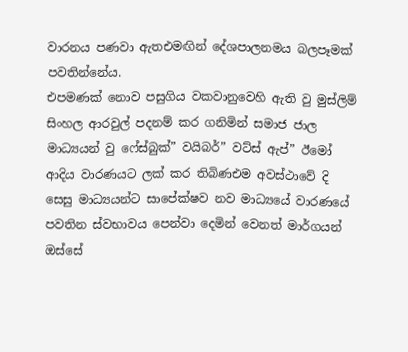වාරනය පණවා ඇතඑමඟින් දේශපාලනමය බලපෑමක් පවතින්නේය.
එපමණක් නොව පසුගිය වකවානුවෙහි ඇති වු මුස්ලිම් සිංහල ආරවුල් පදනම් කර ගනිමින් සමාජ ජාල මාධ්‍යයන් වු ෆේස්බුක්” වයිබර්” වට්ස් ඇප්” ඊමෝ ආදිය වාරණයට ලක් කර තිබිණඑම අවස්ථාවේ දි සෙසු මාධ්‍යයන්ට සාපේක්ෂව නව මාධ්‍යයේ වාරණයේ පවතින ස්වභාවය පෙන්වා දෙමින් වෙනත් මාර්ගයන් ඔස්සේ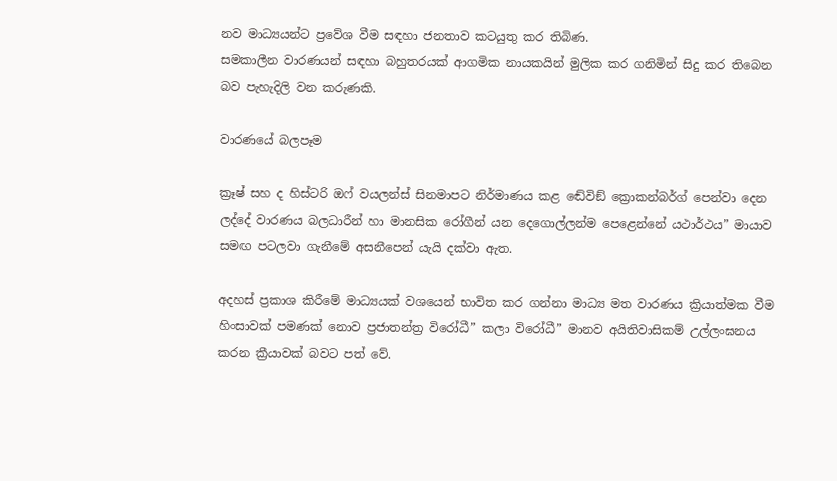නව මාධ්‍යයන්ට ප්‍රවේශ වීම සඳහා ජනතාව කටයුතු කර තිබිණ.
සමකාලීන වාරණයන් සඳහා බහුතරයක් ආගමික නායකයින් මුලික කර ගනිමින් සිදු කර තිබෙන බව පැහැදිලි වන කරුණකි.

වාරණයේ බලපෑම

ක්‍රෑෂ් සහ ද හිස්ටරි ඔෆ් වයලන්ස් සිනමාපට නිර්මාණය කළ ඬේවිඞ් ක්‍රොකන්බර්ග් පෙන්වා දෙන ලද්දේ වාරණය බලධාරීන් හා මානසික රෝගීන් යන දෙගොල්ලන්ම පෙළෙන්නේ යථාර්ථය” මායාව සමඟ පටලවා ගැනීමේ අසනීපෙන් යැයි දක්වා ඇත.

අදහස් ප්‍රකාශ කිරීමේ මාධ්‍යයක් වශයෙන් භාවිත කර ගන්නා මාධ්‍ය මත වාරණය ක්‍රියාත්මක වීම හිංසාවක් පමණක් නොව ප්‍රජාතන්ත්‍ර විරෝධී” කලා විරෝධී” මානව අයිතිවාසිකම් උල්ලංඝනය කරන ක්‍රීයාවක් බවට පත් වේ.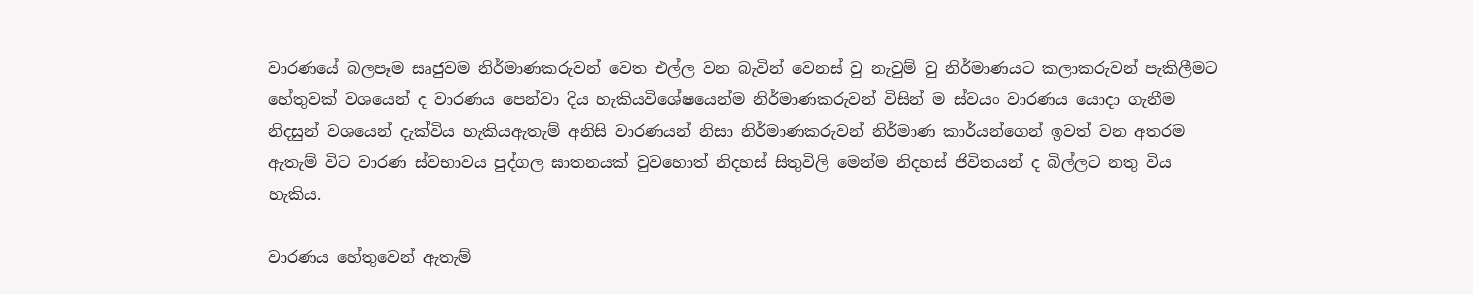වාරණයේ බලපෑම සෘජුවම නිර්මාණකරුවන් වෙත එල්ල වන බැවින් වෙනස් වු නැවුම් වු නිර්මාණයට කලාකරුවන් පැකිලීමට හේතුවක් වශයෙන් ද වාරණය පෙන්වා දිය හැකියවිශේෂයෙන්ම නිර්මාණකරුවන් විසින් ම ස්වයං වාරණය යොදා ගැනීම නිදසුන් වශයෙන් දැක්විය හැකියඇතැම් අනිසි වාරණයන් නිසා නිර්මාණකරුවන් නිර්මාණ කාර්යන්ගෙන් ඉවත් වන අතරම ඇතැම් විට වාරණ ස්වභාවය පුද්ගල ඝාතනයක් වුවහොත් නිදහස් සිතුවිලි මෙන්ම නිදහස් ජිවිතයන් ද බිල්ලට නතු විය හැකිය.

වාරණය හේතුවෙන් ඇතැම්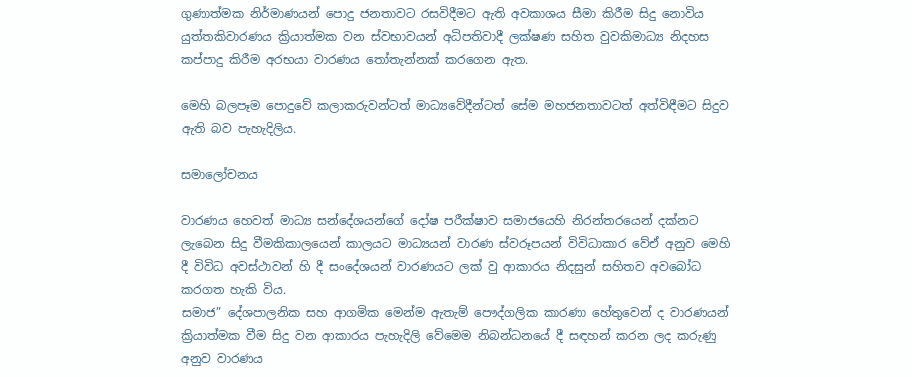ගුණාත්මක නිර්මාණයන් පොදු ජනතාවට රසවිදීමට ඇති අවකාශය සීමා කිරීම සිදු නොවිය යුත්තකිවාරණය ක්‍රියාත්මක වන ස්වභාවයන් අධිපතිවාදී ලක්ෂණ සහිත වුවකිමාධ්‍ය නිදහස කප්පාදු කිරීම අරභයා වාරණය තෝතැන්නක් කරගෙන ඇත.

මෙහි බලපෑම පොදුවේ කලාකරුවන්ටත් මාධ්‍යවේදීන්ටත් සේම මහජනතාවටත් අත්විඳීමට සිදුව ඇති බව පැහැදිලිය.

සමාලෝචනය

වාරණය හෙවත් මාධ්‍ය සන්දේශයන්ගේ දෝෂ පරීක්ෂාව සමාජයෙහි නිරන්තරයෙන් දක්නට ලැබෙන සිදු වීමකිකාලයෙන් කාලයට මාධ්‍යයන් වාරණ ස්වරූපයන් විවිධාකාර වේඒ අනුව මෙහි දී විවිධ අවස්ථාවන් හි දී සංදේශයන් වාරණයට ලක් වු ආකාරය නිදසුන් සහිතව අවබෝධ කරගත හැකි විය.
සමාජ” දේශපාලනික සහ ආගමික මෙන්ම ඇතැම් පෞද්ගලික කාරණා හේතුවෙන් ද වාරණයන් ක්‍රියාත්මක වීම සිදු වන ආකාරය පැහැදිලි වේමෙම නිබන්ධනයේ දී සඳහන් කරන ලද කරුණු අනුව වාරණය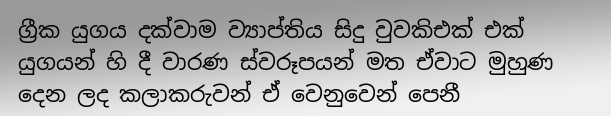ග්‍රීක යුගය දක්වාම ව්‍යාප්තිය සිදු වුවකිඑක් එක් යුගයන් හි දී වාරණ ස්වරූපයන් මත ඒවාට මුහුණ දෙන ලද කලාකරුවන් ඒ වෙනුවෙන් පෙනී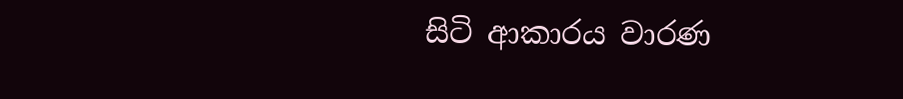සිටි ආකාරය වාරණ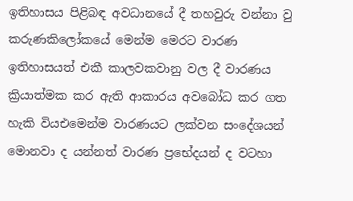ඉතිහාසය පිළිබඳ අවධානයේ දී තහවුරු වන්නා වු කරුණකිලෝකයේ මෙන්ම මෙරට වාරණ ඉතිහාසයත් එකී කාලවකවානු වල දී වාරණය ක්‍රියාත්මක කර ඇති ආකාරය අවබෝධ කර ගත හැකි වියඑමෙන්ම වාරණයට ලක්වන සංදේශයන් මොනවා ද යන්නත් වාරණ ප්‍රභේදයන් ද වටහා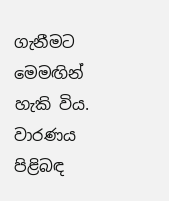ගැනීමට මෙමඟින් හැකි විය.
වාරණය පිළිබඳ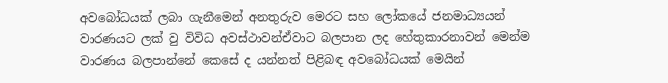අවබෝධයක් ලබා ගැනීමෙන් අනතුරුව මෙරට සහ ලෝකයේ ජනමාධ්‍යයන් වාරණයට ලක් වු විවිධ අවස්ථාවන්ඒවාට බලපාන ලද හේතුකාරනාවන් මෙන්ම වාරණය බලපාන්නේ කෙසේ ද යන්නත් පිළිබඳ අවබෝධයක් මෙයින්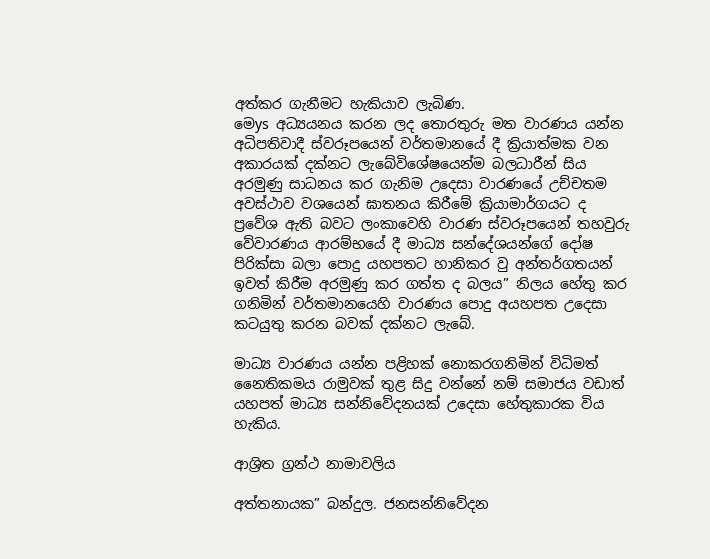අත්කර ගැනීමට හැකියාව ලැබිණ.
මෙys අධ්‍යයනය කරන ලද තොරතුරු මත වාරණය යන්න අධිපතිවාදී ස්වරූපයෙන් වර්තමානයේ දී ක්‍රියාත්මක වන අකාරයක් දක්නට ලැබේවිශේෂයෙන්ම බලධාරීන් සිය අරමුණු සාධනය කර ගැනිම උදෙසා වාරණයේ උච්චතම අවස්ථාව වශයෙන් ඝාතනය කිරීමේ ක්‍රියාමාර්ගයට ද ප්‍රවේශ ඇති බවට ලංකාවෙහි වාරණ ස්වරූපයෙන් තහවුරු වේවාරණය ආරම්භයේ දී මාධ්‍ය සන්දේශයන්ගේ දෝෂ පිරික්සා බලා පොදු යහපතට හානිකර වු අන්තර්ගතයන් ඉවත් කිරීම අරමුණු කර ගත්ත ද බලය” නිලය හේතු කර ගනිමින් වර්තමානයෙහි වාරණය පොදු අයහපත උදෙසා කටයුතු කරන බවක් දක්නට ලැබේ.

මාධ්‍ය වාරණය යන්න පළිහක් නොකරගනිමින් විධිමත් නෛතිකමය රාමුවක් තුළ සිදු වන්නේ නම් සමාජය වඩාත් යහපත් මාධ්‍ය සන්නිවේදනයක් උදෙසා හේතුකාරක විය හැකිය.

ආශ්‍රිත ග්‍රන්ථ නාමාවලිය

අත්තනායක” බන්දුල. ජනසන්නිවේදන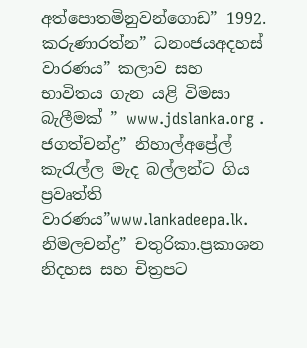අත්පොතමිනුවන්ගොඩ” 1992.
කරුණාරත්න” ධනංජයඅදහස් වාරණය” කලාව සහ භාවිතය ගැන යළි විමසා බැලීමක් ” www.jdslanka.org .
ජගත්චන්ද්‍ර” නිහාල්අප්‍රේල් කැරැල්ල මැද බල්ලන්ට ගිය ප්‍රවෘත්ති වාරණය”www.lankadeepa.lk.
නිමලචන්ද්‍ර” චතුරිකා.ප්‍රකාශන නිදහස සහ චිත්‍රපට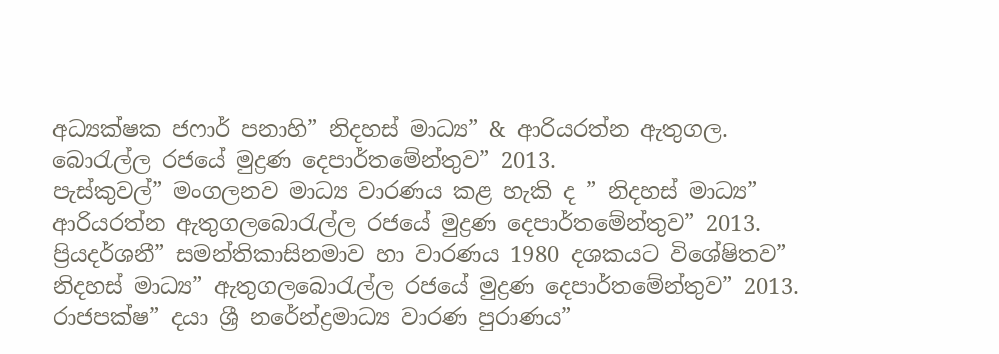අධ්‍යක්ෂක ජෆාර් පනාහි” නිදහස් මාධ්‍ය” & ආරියරත්න ඇතුගල. බොරැල්ල රජයේ මුද්‍රණ දෙපාර්තමේන්තුව” 2013.
පැස්කුවල්” මංගලනව මාධ්‍ය වාරණය කළ හැකි ද ” නිදහස් මාධ්‍ය” ආරියරත්න ඇතුගලබොරැල්ල රජයේ මුද්‍රණ දෙපාර්තමේන්තුව” 2013.
ප්‍රියදර්ශනී” සමන්තිකාසිනමාව හා වාරණය 1980 දශකයට විශේෂිතව” නිදහස් මාධ්‍ය” ඇතුගලබොරැල්ල රජයේ මුද්‍රණ දෙපාර්තමේන්තුව” 2013.
රාජපක්ෂ” දයා ශ්‍රී නරේන්ද්‍රමාධ්‍ය වාරණ පුරාණය”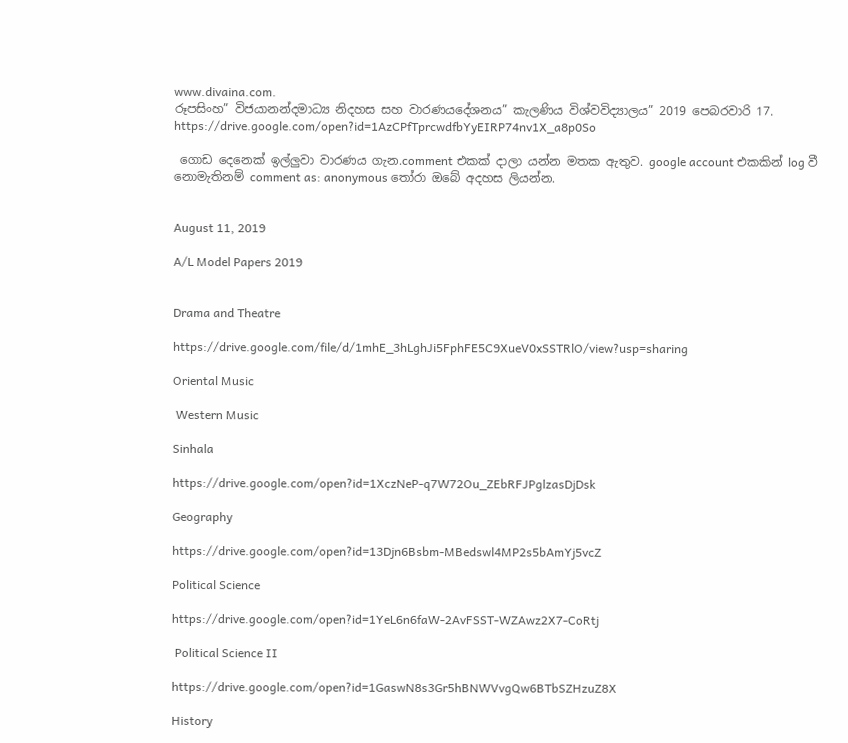www.divaina.com.
රූපසිංහ” විජයානන්දමාධ්‍ය නිදහස සහ වාරණයදේශනය” කැලණිය විශ්වවිද්‍යාලය” 2019 පෙබරවාරි 17.
https://drive.google.com/open?id=1AzCPfTprcwdfbYyEIRP74nv1X_a8p0So

 ගොඩ දෙනෙක් ඉල්ලුවා වාරණය ගැන.comment එකක් දාලා යන්න මතක ඇතුව. google account එකකින් log වී නොමැතිනම් comment as: anonymous තෝරා ඔබේ අදහස ලියන්න.


August 11, 2019

A/L Model Papers 2019


Drama and Theatre

https://drive.google.com/file/d/1mhE_3hLghJi5FphFE5C9XueV0xSSTRlO/view?usp=sharing

Oriental Music

 Western Music

Sinhala

https://drive.google.com/open?id=1XczNeP-q7W72Ou_ZEbRFJPglzasDjDsk

Geography

https://drive.google.com/open?id=13Djn6Bsbm-MBedswl4MP2s5bAmYj5vcZ

Political Science

https://drive.google.com/open?id=1YeL6n6faW-2AvFSST-WZAwz2X7-CoRtj

 Political Science II

https://drive.google.com/open?id=1GaswN8s3Gr5hBNWVvgQw6BTbSZHzuZ8X

History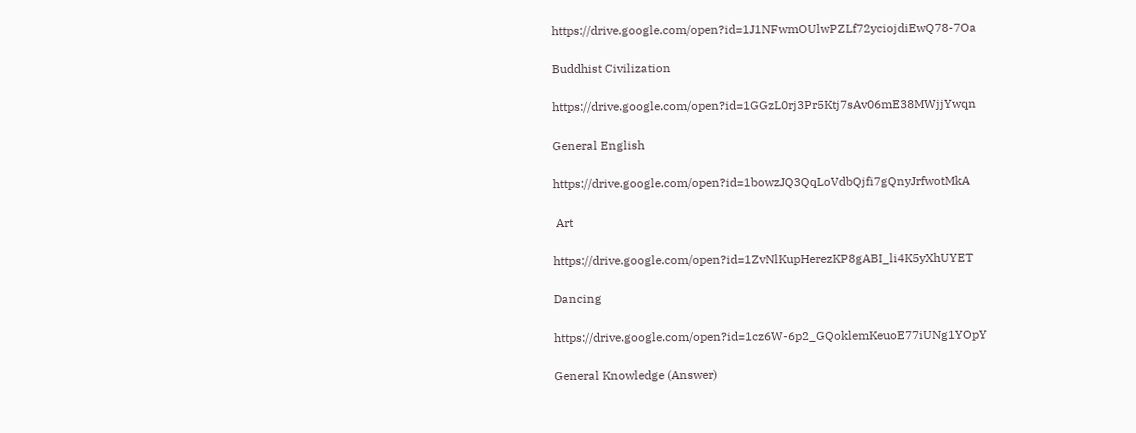https://drive.google.com/open?id=1J1NFwmOUlwPZLf72yciojdiEwQ78-7Oa

Buddhist Civilization

https://drive.google.com/open?id=1GGzL0rj3Pr5Ktj7sAv06mE38MWjjYwqn

General English

https://drive.google.com/open?id=1bowzJQ3QqLoVdbQjfi7gQnyJrfwotMkA

 Art

https://drive.google.com/open?id=1ZvNlKupHerezKP8gABI_li4K5yXhUYET

Dancing

https://drive.google.com/open?id=1cz6W-6p2_GQoklemKeuoE77iUNg1YOpY

General Knowledge (Answer)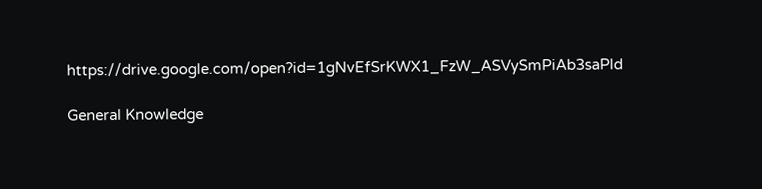https://drive.google.com/open?id=1gNvEfSrKWX1_FzW_ASVySmPiAb3saPld

General Knowledge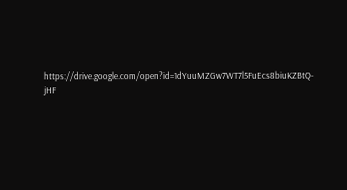https://drive.google.com/open?id=1dYuuMZGw7WT7l5FuEcs8biuKZBtQ-jHF